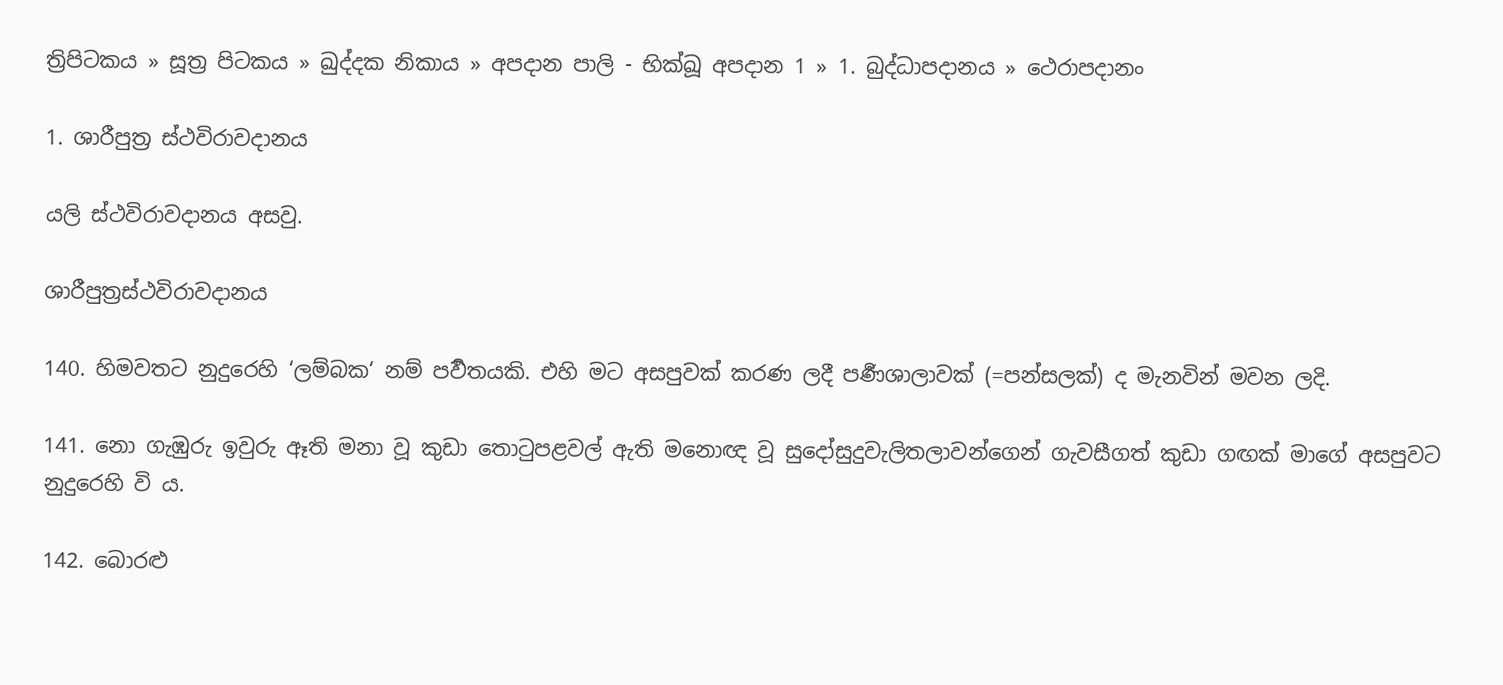ත්‍රිපිටකය » සූත්‍ර පිටකය » ඛුද්‌දක නිකාය » අපදාන පාලි - භික්ඛූ අපදාන 1 » 1. බුද්‌ධාපදානය » ථෙරාපදානං

1. ශාරීපුත්‍ර ස්ථවිරාවදානය

යලි ස්ථවිරාවදානය අසවු.

ශාරීපුත්‍ර‍ස්ථවිරාවදානය

140. හිමවතට නුදුරෙහි ‘ලම්බක‘ නම් පර්‍වතයකි. එහි මට අසපුවක් කරණ ලදී පර්‍ණශාලාවක් (=පන්සලක්) ද මැනවින් මවන ලදි.

141. නො ගැඹුරු ඉවුරු ඈති මනා වූ කුඩා තොටුපළවල් ඇති මනොඥ වූ සුදෝසුදුවැලිතලාවන්ගෙන් ගැවසීගත් කුඩා ගඟක් මාගේ අසපුවට නුදුරෙහි වි ය.

142. බොරළු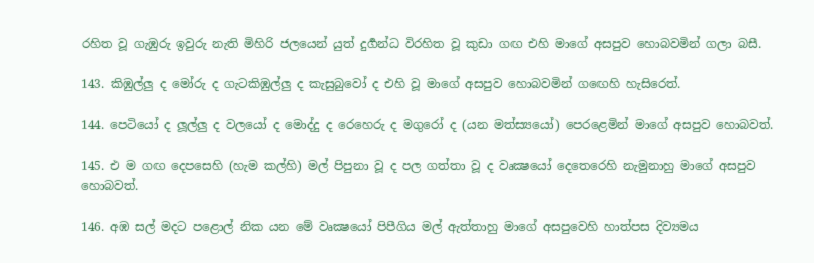රහිත වූ ගැඹුරු ඉවුරු නැති මිහිරි ජලයෙන් යුත් දුර්‍ගන්ධ විරහිත වූ කුඩා ගඟ එහි මාගේ අසපුව හොබවමින් ගලා බසී.

143. කිඹුල්ලු ද මෝරු ද ගැටකිඹුල්ලු ද කැසුබුවෝ ද එහි වූ මාගේ අසපුව හොබවමින් ගඟෙහි හැසිරෙත්.

144. පෙටියෝ ද ලූල්ලු ද වලයෝ ද මොද්දු ද රෙහෙරු ද මගුරෝ ද (යන මත්ස්‍යයෝ) පෙරළෙමින් මාගේ අසපුව හොබවත්.

145. එ ම ගඟ දෙපසෙහි (හැම කල්හි) මල් පිපුනා වූ ද පල ගත්තා වූ ද වෘක්‍ෂයෝ දෙතෙරෙහි නැමුනාහු මාගේ අසපුව හොබවත්.

146. අඹ සල් මදට පළොල් නික යන මේ වෘක්‍ෂයෝ පිපීගිය මල් ඇත්තාහු මාගේ අසපුවෙහි හාත්පස දිව්‍යමය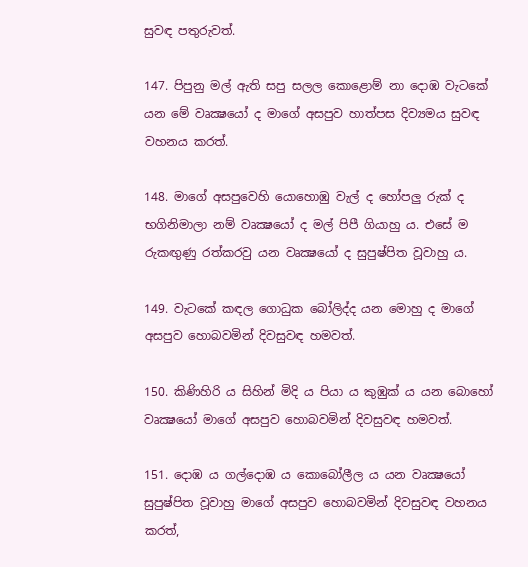සුවඳ පතුරුවත්.

147. පිපුනු මල් ඇති සපු සලල කොළොම් නා දොඹ වැටකේ යන මේ වෘක්‍ෂයෝ ද මාගේ අසපුව හාත්පස දිව්‍යමය සුවඳ වහනය කරත්.

148. මාගේ අසපුවෙහි යොහොඹු වැල් ද හෝපලු රුක් ද භගිනිමාලා නම් වෘක්‍ෂයෝ ද මල් පිපී ගියාහු ය. එසේ ම රුකඟුණු රත්කරවු යන වෘක්‍ෂයෝ ද සුපුෂ්පිත වූවාහු ය.

149. වැටකේ කඳල ගොධුක බෝලිද්ද යන මොහු ද මාගේ අසපුව හොබවමින් දිවසුවඳ හමවත්.

150. කිණිහිරි ය සිහින් මිදි ය පියා ය කුඹුක් ය යන බොහෝ වෘක්‍ෂයෝ මාගේ අසපුව හොබවමින් දිවසුවඳ හමවත්.

151. දොඹ ය ගල්දොඹ ය කොබෝලීල ය යන වෘක්‍ෂයෝ සුපුෂ්පිත වූවාහු මාගේ අසපුව හොබවමින් දිවසුවඳ වහනය කරත්,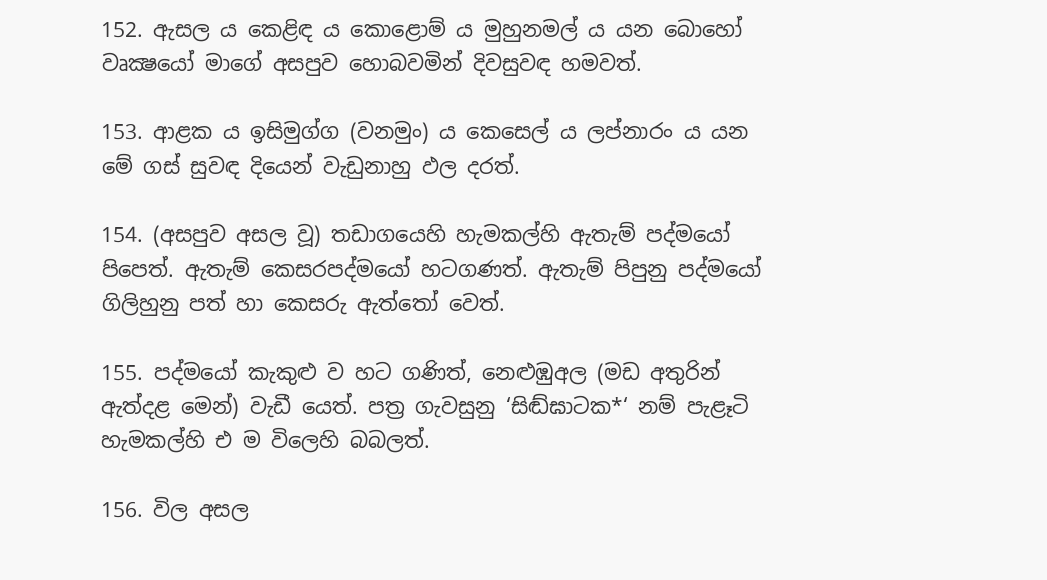152. ඇසල ය කෙළිඳ ය කොළොම් ය මුහුනමල් ය යන බොහෝ වෘක්‍ෂයෝ මාගේ අසපුව හොබවමින් දිවසුවඳ හමවත්.

153. ආළක ය ඉසිමුග්ග (වනමුං) ය කෙසෙල් ය ලප්නාරං ය යන මේ ගස් සුවඳ දියෙන් වැඩුනාහු ඵල දරත්.

154. (අසපුව අසල වූ) තඩාගයෙහි හැමකල්හි ඇතැම් පද්මයෝ පිපෙත්. ඇතැම් කෙසරපද්මයෝ හටගණත්. ඇතැම් පිපුනු පද්මයෝ ගිලිහුනු පත් හා කෙසරු ඇත්තෝ වෙත්.

155. පද්මයෝ කැකුළු ව හට ගණිත්, නෙළුඹුඅල (මඩ අතුරින් ඇත්දළ මෙන්) වැඩී යෙත්. පත්‍ර ගැවසුනු ‘සිඬ්ඝාටක*‘ නම් පැළෑටි හැමකල්හි එ ම විලෙහි බබලත්.

156. විල අසල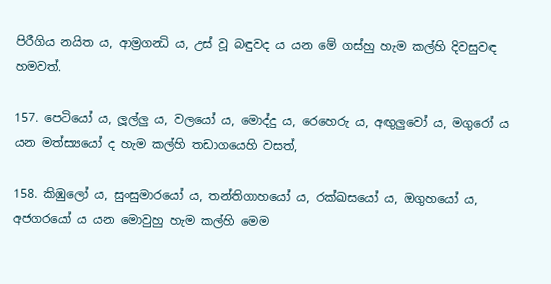පිරීගිය නයිත ය, ආම්‍රගන්‍ධි ය, උස් වූ බඳුවද ය යන මේ ගස්හු හැම කල්හි දිවසුවඳ හමවත්.

157. පෙටියෝ ය, ලූල්ලු ය, වලයෝ ය, මොද්දු ය, රෙහෙරු ය, අඟුලුවෝ ය, මගුරෝ ය යන මත්ස්‍යයෝ ද හැම කල්හි තඩාගයෙහි වසත්,

158. කිඹුලෝ ය, සුංසුමාරයෝ ය, තන්තිගාහයෝ ය, රක්ඛසයෝ ය, ඔගුහයෝ ය, අජගරයෝ ය යන මොවුහු හැම කල්හි මෙම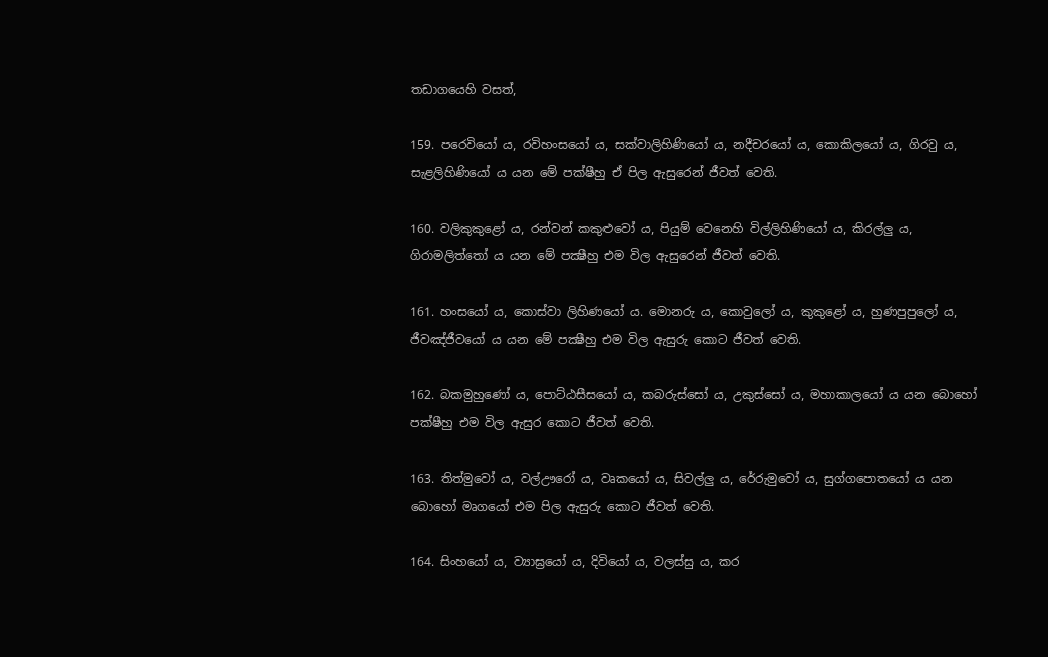තඩාගයෙහි වසත්,

159. පරෙවියෝ ය, රවිහංසයෝ ය, සක්වාලිහිණියෝ ය, නදීචරයෝ ය, කොකිලයෝ ය, ගිරවු ය, සැළලිහිණියෝ ය යන මේ පක්ෂීහු ඒ පිල ඇසුරෙන් ජීවත් වෙති.

160. වලිකුකුළෝ ය, රන්වන් කකුළුවෝ ය, පියුම් වෙනෙහි විල්ලිහිණියෝ ය, කිරල්ලු ය, ගිරාමලිත්තෝ ය යන මේ පක්‍ෂීහු එම විල ඇසුරෙන් ජීවත් වෙති.

161. හංසයෝ ය, කොස්වා ලිහිණයෝ ය. මොනරු ය, කොවුලෝ ය, කුකුළෝ ය, හුණපුපුලෝ ය, ජීවඤ්ජීවයෝ ය යන මේ පක්‍ෂීහු එම විල ඇසුරු කොට ජීවත් වෙති.

162. බකමුහුණෝ ය, පොට්ඨසීසයෝ ය, කබරුස්සෝ ය, උකුස්සෝ ය, මහාකාලයෝ ය යන බොහෝ පක්ෂීහු එම විල ඇසුර කොට ජීවත් වෙති.

163. තිත්මුවෝ ය, වල්ඌරෝ ය, වෘකයෝ ය, සිවල්ලු ය, රේරුමුවෝ ය, සුග්ගපොතයෝ ය යන බොහෝ මෘගයෝ එම පිල ඇසුරු කොට ජීවත් වෙති.

164. සිංහයෝ ය, ව්‍යාඝ්‍රයෝ ය, දිවියෝ ය, වලස්සු ය, කර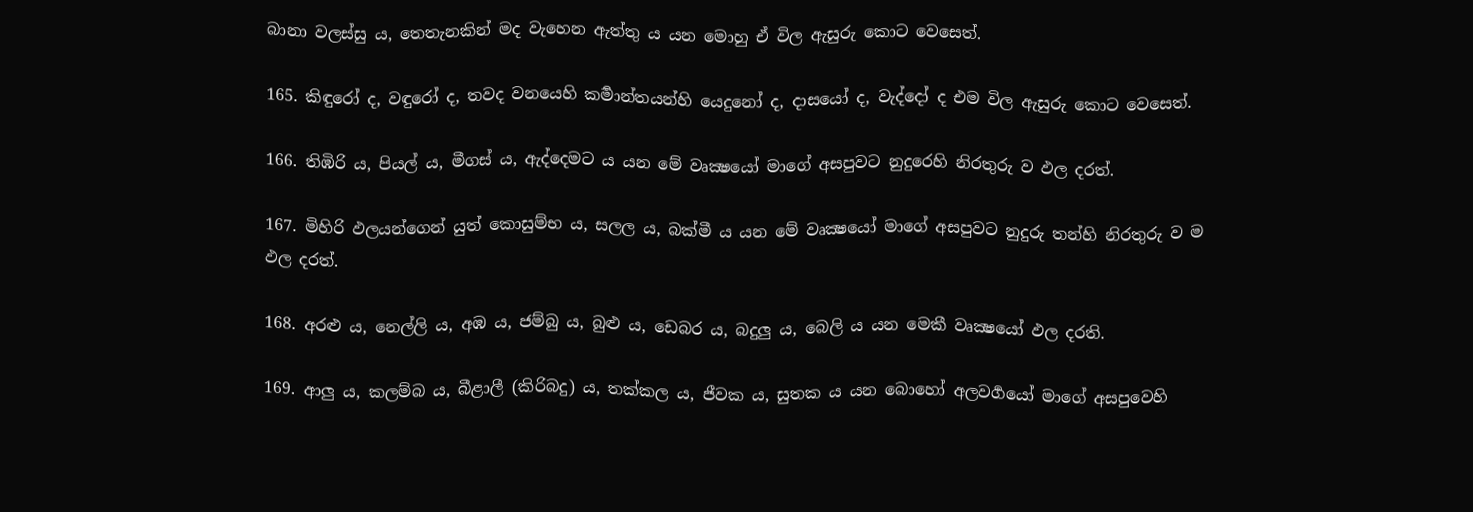බානා වලස්සු ය, තෙතැනකින් මද වැහෙන ඇත්තු ය යන මොහු ඒ විල ඇසුරු කොට වෙසෙත්.

165. කිඳුරෝ ද, වඳුරෝ ද, තවද වනයෙහි කර්‍මාන්තයන්හි යෙදුනෝ ද, දාසයෝ ද, වැද්දෝ ද එම විල ඇසුරු කොට වෙසෙත්.

166. තිඹිරි ය, පියල් ය, මීගස් ය, ඇද්දෙමට ය යන මේ වෘක්‍ෂයෝ මාගේ අසපුවට නුදුරෙහි නිරතුරු ව ඵල දරත්.

167. මිහිරි ඵලයන්ගෙන් යුත් කොසුම්භ ය, සලල ය, බක්මී ය යන මේ වෘක්‍ෂයෝ මාගේ අසපුවට නුදුරු තන්හි නිරතුරු ව ම ඵල දරත්.

168. අරළු ය, නෙල්ලි ය, අඹ ය, ජම්බු ය, බුළු ය, ඩෙබර ය, බදුලු ය, බෙලි ය යන මෙකී වෘක්‍ෂයෝ ඵල දරති.

169. ආලු ය, කලම්බ ය, බීළාලී (කිරිබදු) ය, තක්කල ය, ජීවක ය, සුතක ය යන බොහෝ අලවර්‍ගයෝ මාගේ අසපුවෙහි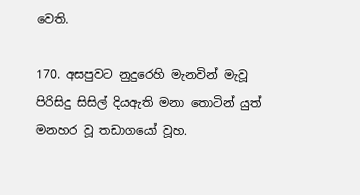වෙති.

170. අසපුවට නුදුරෙහි මැනවින් මැවූ පිරිසිදු සිසිල් දියඇති මනා තොටින් යුත් මනහර වූ තඩාගයෝ වූහ.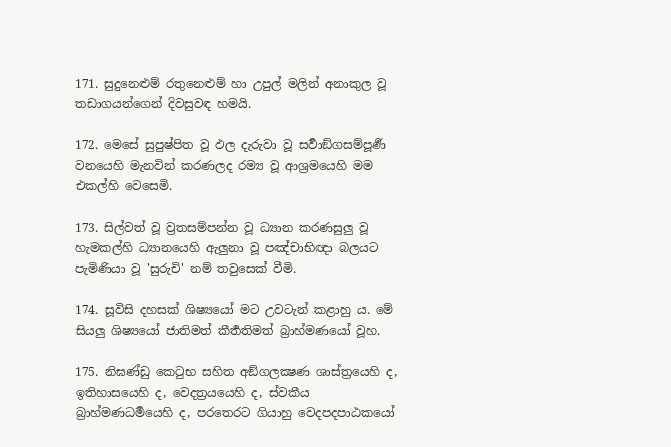171. සුදුනෙළුම් රතුනෙළුම් හා උපුල් මලින් අනාකුල වූ තඩාගයන්ගෙන් දිවසුවඳ හමයි.

172. මෙසේ සුපුෂ්පිත වූ ඵල දැරුවා වූ සර්‍වාඞ්ගසම්පූර්‍ණ වනයෙහි මැනවින් කරණලද රම්‍ය වූ ආශ්‍රමයෙහි මම එකල්හි වෙසෙමි.

173. සිල්වත් වූ ව්‍රතසම්පන්න වූ ධ්‍යාන කරණසුලු වූ හැමකල්හි ධ්‍යානයෙහි ඇලුනා වූ පඤ්චාභිඥා බලයට පැමිණියා වූ 'සුරුචි' නම් තවුසෙක් වීමි.

174. සූවිසි දහසක් ශිෂ්‍යයෝ මට උවටැන් කළාහු ය. මේ සියලු ශිෂ්‍යයෝ ජාතිමත් කීර්‍තතිමත් බ්‍රාහ්මණයෝ වූහ.

175. නිඝණ්ඩු කෙටුභ සහිත අඞ්ගලක්‍ෂණ ශාස්ත්‍රයෙහි ද, ඉතිහාසයෙහි ද, වෙදත්‍රයයෙහි ද, ස්වකීය බ්‍රාහ්මණධර්‍මයෙහි ද, පරතෙරට ගියාහු වෙදපදපාඨකයෝ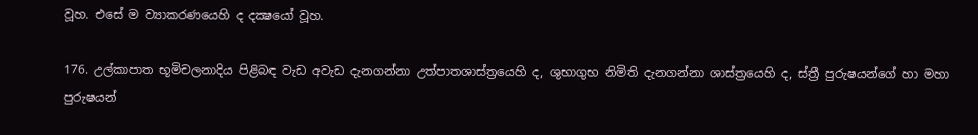වූහ. එසේ ම ව්‍යාකරණයෙහි ද දක්‍ෂයෝ වූහ.

176. උල්කාපාත භූමිචලනාදිය පිළිබඳ වැඩ අවැඩ දැනගන්නා උත්පාතශාස්ත්‍රයෙහි ද, ශුභාගුභ නිමිති දැනගන්නා ශාස්ත්‍රයෙහි ද, ස්ත්‍රී පුරුෂයන්ගේ හා මහා පුරුෂයන්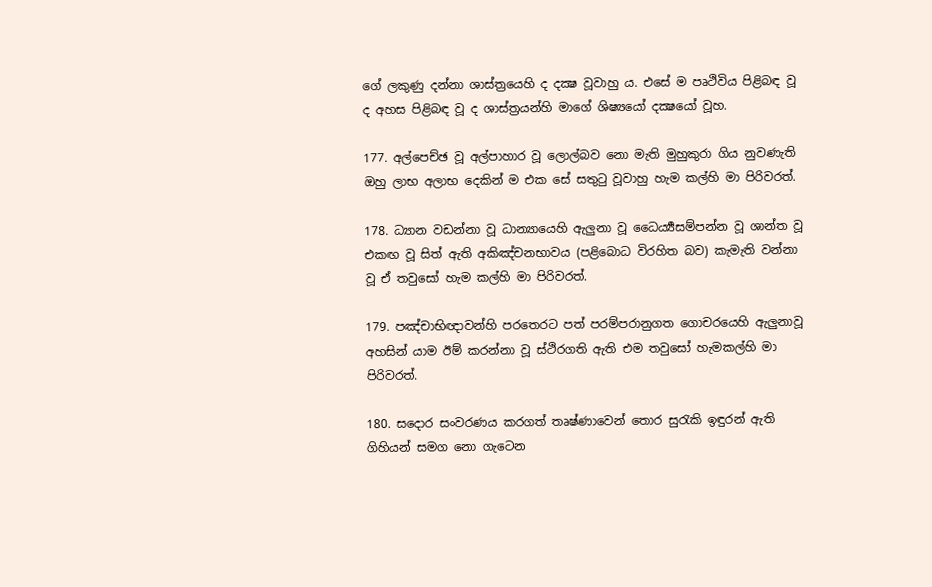ගේ ලකුණු දන්නා ශාස්ත්‍රයෙහි ද දක්‍ෂ වූවාහු ය. එසේ ම පෘථිවිය පිළිබඳ වූ ද අහස පිළිබඳ වූ ද ශාස්ත්‍රයන්හි මාගේ ශිෂ්‍යයෝ දක්‍ෂයෝ වූහ.

177. අල්පෙච්ඡ වූ අල්පාහාර වූ ලොල්බව නො මැති මුහුකුරා ගිය නුවණැති ඔහු ලාභ අලාභ දෙකින් ම එක සේ සතුටු වූවාහු හැම කල්හි මා පිරිවරත්.

178. ධ්‍යාන වඩන්නා වූ ධාන්‍යායෙහි ඇලුනා වූ ධෛර්‍ය්‍යසම්පන්න වූ ශාන්ත වූ එකඟ වූ සිත් ඇති අකිඤ්චනභාවය (පළිබොධ විරහිත බව) කැමැති වන්නා වූ ඒ තවුසෝ හැම කල්හි මා පිරිවරත්.

179. පඤ්චාභිඥාවන්හි පරතෙරට පත් පරම්පරානුගත ගොචරයෙහි ඇලුනාවූ අහසින් යාම ඊම් කරන්නා වූ ස්ථිරගති ඇති එම තවුසෝ හැමකල්හි මා පිරිවරත්.

180. සදොර සංවරණය කරගත් තෘෂ්ණාවෙන් තොර සුරැකි ඉඳුරන් ඇති ගිහියන් සමග නො ගැටෙන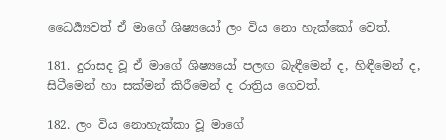ධෛර්‍ය්‍යවත් ඒ මාගේ ශිෂ්‍යයෝ ලං විය නො හැක්කෝ වෙත්.

181. දුරාසද වූ ඒ මාගේ ශිෂ්‍යයෝ පලඟ බැඳීමෙන් ද, හිඳීමෙන් ද, සිටීමෙන් හා සක්මන් කිරීමෙන් ද රාත්‍රිය ගෙවත්.

182. ලං විය නොහැක්කා වූ මාගේ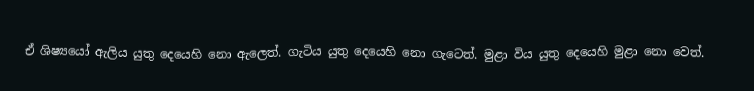ඒ ශිෂ්‍යයෝ ඇලිය යුතු දෙයෙහි නො ඇලෙත්. ගැටිය යුතු දෙයෙහි නො ගැටෙත්. මුළා විය යුතු දෙයෙහි මුළා නො වෙත්.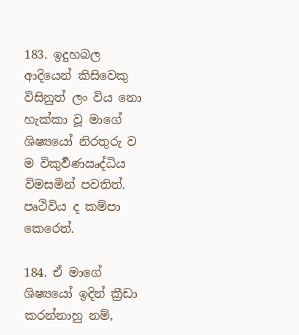183. ඉදුහබල ආදියෙන් කිසිවෙකු විසිනුත් ලං විය නො හැක්කා වූ මාගේ ශිෂ්‍යයෝ නිරතුරු ව ම විකුර්‍වණඍද්ධිය විමසමින් පවතිත්. පෘථිවිය ද කම්පා කෙරෙත්.

184. ඒ මාගේ ශිෂ්‍යයෝ ඉදින් ක්‍රීඩා කරන්නාහු නම්,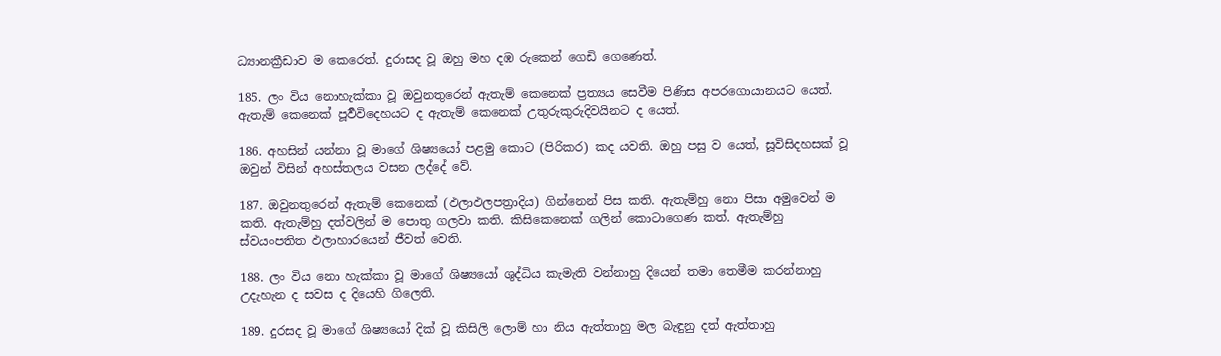ධ්‍යානක්‍රීඩාව ම කෙරෙත්. දුරාසද වූ ඔහු මහ දඹ රුකෙන් ගෙඩි ගෙණෙත්.

185. ලං විය නොහැක්කා වූ ඔවුනතුරෙන් ඇතැම් කෙනෙක් ප්‍රත්‍යය සෙවීම පිණිස අපරගොයානයට යෙත්. ඇතැම් කෙනෙක් පූර්‍වවිදෙහයට ද ඇතැම් කෙනෙක් උතුරුකුරුදිවයිනට ද යෙත්.

186. අහසින් යන්නා වූ මාගේ ශිෂ්‍යයෝ පළමු කොට (පිරිකර) කද යවති. ඔහු පසු ව යෙත්, සූවිසිදහසක් වූ ඔවුන් විසින් අහස්තලය වසන ලද්දේ වේ.

187. ඔවුනතුරෙන් ඇතැම් කෙනෙක් (ඵලාඵලපත්‍රාදිය) ගින්නෙන් පිස කති. ඇතැම්හු නො පිසා අමුවෙන් ම කති. ඇතැම්හු දත්වලින් ම පොතු ගලවා කති. කිසිකෙනෙක් ගලින් කොටාගෙණ කත්. ඇතැම්හු ස්වයංපතිත ඵලාහාරයෙන් ජීවත් වෙති.

188. ලං විය නො හැක්කා වූ මාගේ ශිෂ්‍යයෝ ශුද්ධිය කැමැති වන්නාහු දියෙන් තමා තෙමීම කරන්නාහු උදැහැන ද සවස ද දියෙහි ගිලෙති.

189. දුරසද වූ මාගේ ශිෂ්‍යයෝ දික් වූ කිසිලි ලොම් හා නිය ඇත්තාහු මල බැඳුනු දත් ඇත්තාහු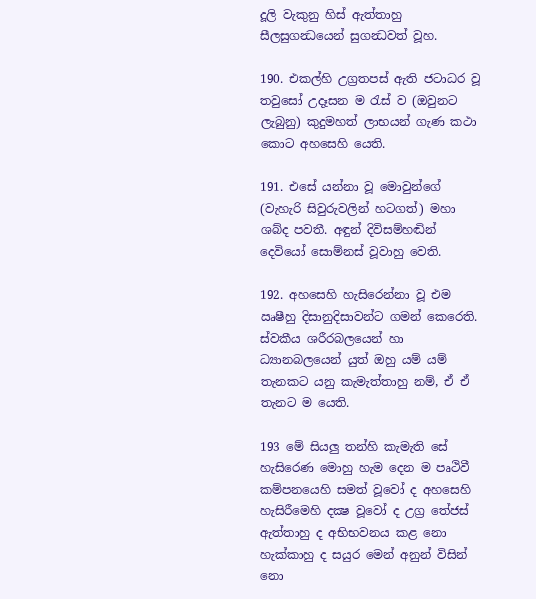දූලි වැකුනු හිස් ඇත්තාහු සීලසුගන්‍ධයෙන් සුගන්‍ධවත් වූහ.

190. එකල්හි උග්‍රතපස් ඇති ජටාධර වූ තවුසෝ උදෑසන ම රැස් ව (ඔවුනට ලැබුනු) කුදුමහත් ලාභයන් ගැණ කථා කොට අහසෙහි යෙති.

191. එසේ යන්නා වූ මොවුන්ගේ (වැහැරි සිවුරුවලින් හටගත්) මහා ශබ්ද පවතී. අඳුන් දිවිසම්හඬින් දෙවියෝ සොම්නස් වූවාහු වෙති.

192. අහසෙහි හැසිරෙන්නා වූ එම ඍෂීහු දිසානුදිසාවන්ට ගමන් කෙරෙති. ස්වකීය ශරීරබලයෙන් හා ධ්‍යානබලයෙන් යුත් ඔහු යම් යම් තැනකට යනු කැමැත්තාහු නම්, ඒ ඒ තැනට ම යෙති.

193 මේ සියලු තන්හි කැමැති සේ හැසිරෙණ මොහු හැම දෙන ම පෘථිවී කම්පනයෙහි සමත් වූවෝ ද අහසෙහි හැසිරීමෙහි දක්‍ෂ වූවෝ ද උග්‍ර තේජස් ඇත්තාහු ද අභිභවනය කළ නො හැක්කාහු ද සයුර මෙන් අනුන් විසින් නො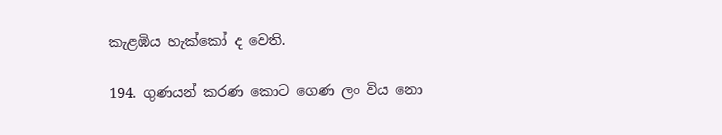කැළඹිය හැක්කෝ ද වෙති.

194. ගුණයන් කරණ කොට ගෙණ ලං විය නො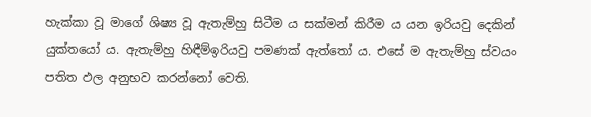හැක්කා වූ මාගේ ශිෂ්‍ය වූ ඇතැම්හු සිටීම ය සක්මන් කිරීම ය යන ඉරියවු දෙකින් යුක්තයෝ ය. ඇතැම්හු හිඳීම්ඉරියවු පමණක් ඇත්තෝ ය. එසේ ම ඇතැම්හු ස්වයං පතිත ඵල අනුභව කරන්නෝ වෙති.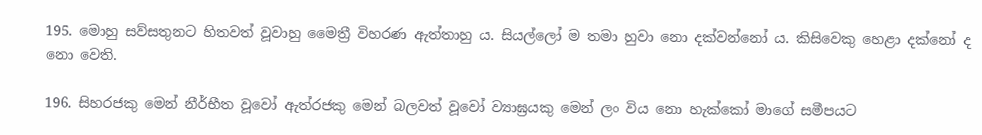195. මොහු සව්සතුනට හිතවත් වූවාහු මෛත්‍රී විහරණ ඇත්තාහු ය. සියල්ලෝ ම තමා හුවා නො දක්වන්නෝ ය. කිසිවෙකු හෙළා දක්නෝ ද නො වෙති.

196. සිහරජකු මෙන් නීර්භීත වූවෝ ඇත්රජකු මෙන් බලවත් වූවෝ ව්‍යාඝ්‍රයකු මෙන් ලං විය නො හැක්කෝ මාගේ සමීපයට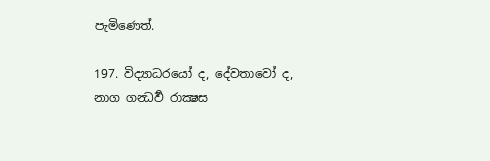පැමිණෙත්.

197. විද්‍යාධරයෝ ද, දේවතාවෝ ද, නාග ගන්‍ධර්‍ව රාක්‍ෂස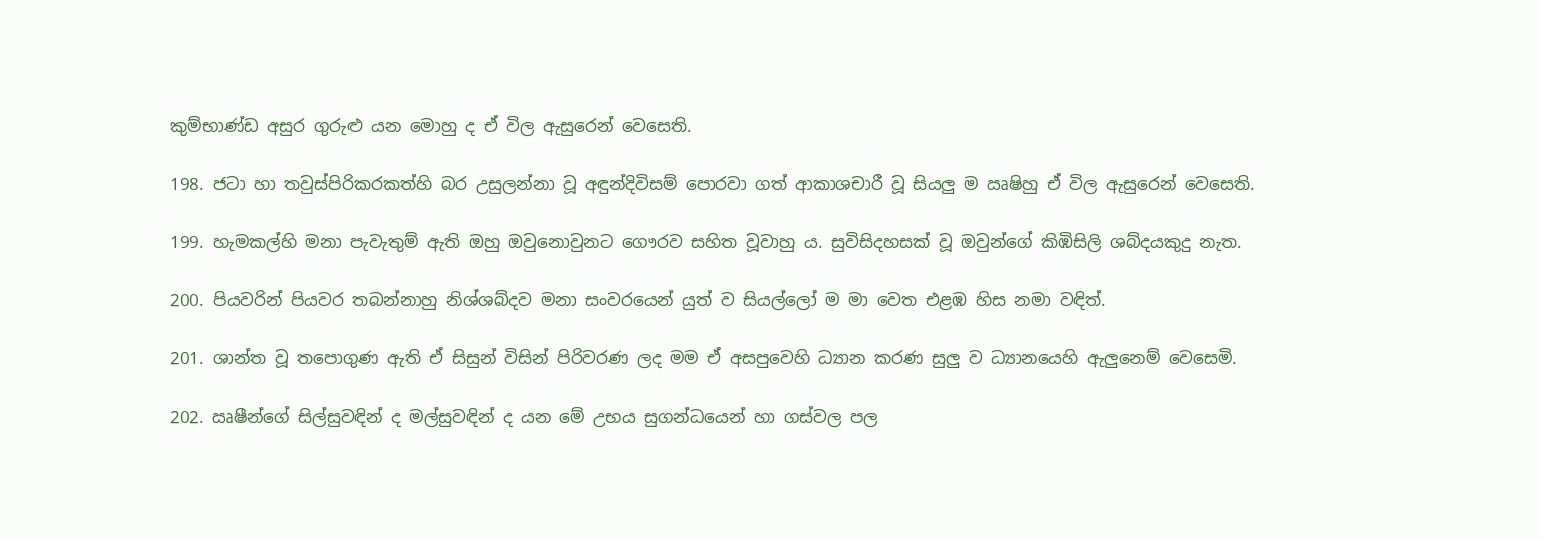කුම්භාණ්ඩ අසුර ගුරුළු යන මොහු ද ඒ විල ඇසුරෙන් වෙසෙති.

198. ජටා හා තවුස්පිරිකරකත්හි බර උසුලන්නා වූ අඳුන්දිවිසම් පොරවා ගත් ආකාශචාරී වූ සියලු ම ඍෂිහු ඒ විල ඇසුරෙන් වෙසෙති.

199. හැමකල්හි මනා පැවැතුම් ඇති ඔහු ඔවුනොවුනට ගෞරව සහිත වූවාහු ය. සුවිසිදහසක් වූ ඔවුන්ගේ කිඹිසිලි ශබ්දයකුදු නැත.

200. පියවරින් පියවර තබන්නාහු නිශ්ශබ්දව මනා සංවරයෙන් යුත් ව සියල්ලෝ ම මා වෙත එළඹ හිස නමා වඳිත්.

201. ශාන්ත වූ තපොගුණ ඇති ඒ සිසුන් විසින් පිරිවරණ ලද මම ඒ අසපුවෙහි ධ්‍යාන කරණ සුලු ව ධ්‍යානයෙහි ඇලුනෙම් වෙසෙමි.

202. ඍෂීන්ගේ සිල්සුවඳින් ද මල්සුවඳින් ද යන මේ උභය සුගන්ධයෙන් හා ගස්වල පල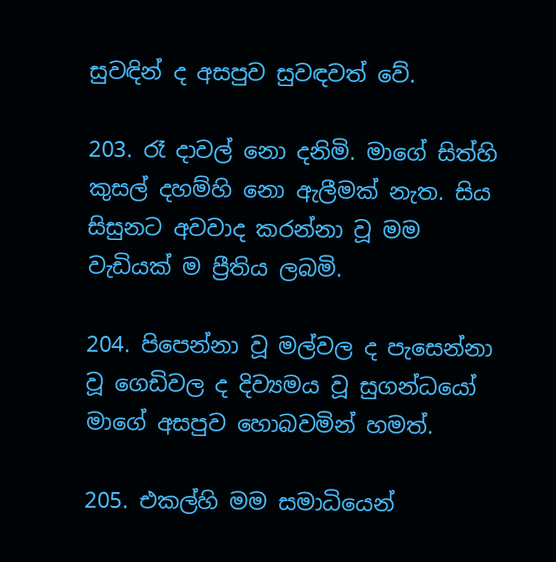සුවඳින් ද අසපුව සුවඳවත් වේ.

203. රෑ දාවල් නො දනිමි. මාගේ සිත්හි කුසල් දහම්හි නො ඇලීමක් නැත. සිය සිසුනට අවවාද කරන්නා වූ මම වැඩියක් ම ප්‍රීතිය ලබමි.

204. පිපෙන්නා වූ මල්වල ද පැසෙන්නා වූ ගෙඩිවල ද දිව්‍යමය වූ සුගන්ධයෝ මාගේ අසපුව හොබවමින් හමත්.

205. එකල්හි මම සමාධියෙන්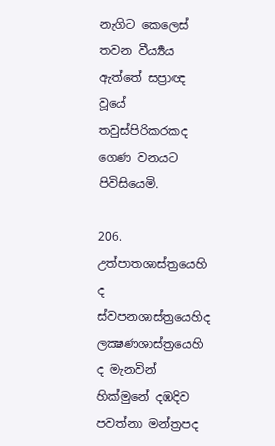නැගිට කෙලෙස් තවන වීර්‍ය්‍යය ඇත්තේ සප්‍රාඥ වූයේ තවුස්පිරිකරකද ගෙණ වනයට පිවිසියෙමි.

206. උත්පාතශාස්ත්‍රයෙහි ද ස්වපනශාස්ත්‍රයෙහිද ලක්‍ෂණශාස්ත්‍රයෙහි ද මැනවින් හික්මුනේ දඹදිව පවත්නා මන්ත්‍රපද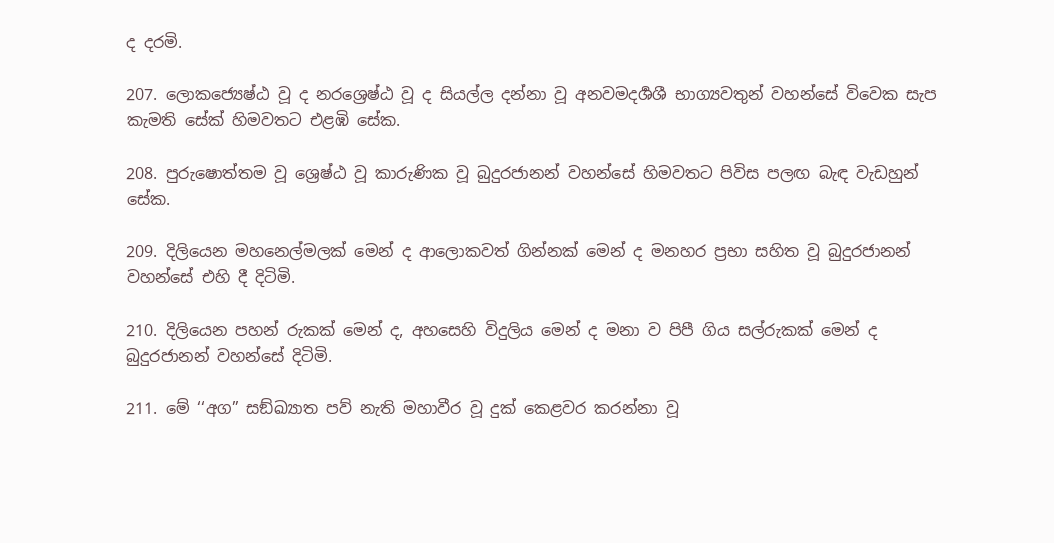ද දරමි.

207. ලොකජ්‍යෙෂ්ඨ වූ ද නරශ්‍රෙෂ්ඨ වූ ද සියල්ල දන්නා වූ අනවමදර්‍ශශී භාග්‍යවතුන් වහන්සේ විවෙක සැප කැමති සේක් හිමවතට එළඹි සේක.

208. පුරුෂොත්තම වූ ශ්‍රෙෂ්ඨ වූ කාරුණික වූ බුදුරජානන් වහන්සේ හිමවතට පිවිස පලඟ බැඳ වැඩහුන් සේක.

209. දිලියෙන මහනෙල්මලක් මෙන් ද ආලොකවත් ගින්නක් මෙන් ද මනහර ප්‍රභා සහිත වූ බුදුරජානන් වහන්සේ එහි දී දිටිමි.

210. දිලියෙන පහන් රුකක් මෙන් ද, අහසෙහි විදුලිය මෙන් ද මනා ව පිපී ගිය සල්රුකක් මෙන් ද බුදුරජානන් වහන්සේ දිටිමි.

211. මේ ‘‘අග” සඞ්ඛ්‍යාත පව් නැති මහාවීර වූ දුක් කෙළවර කරන්නා වූ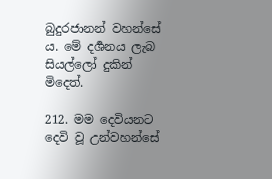බුදුරජානන් වහන්සේ ය. මේ දර්‍ශනය ලැබ සියල්ලෝ දුකින් මිදෙත්.

212. මම දෙවියනට දෙවි වූ උන්වහන්සේ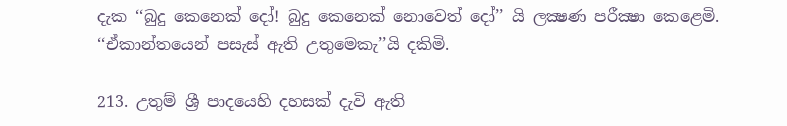දැක ‘‘බුදු කෙනෙක් දෝ! බුදු කෙනෙක් නොවෙත් දෝ’’ යි ලක්‍ෂණ පරීක්‍ෂා කෙළෙමි. ‘‘ඒකාන්තයෙන් පසැස් ඇති උතුමෙකැ’’යි දකිමි.

213. උතුම් ශ්‍රී පාදයෙහි දහසක් දැවි ඇති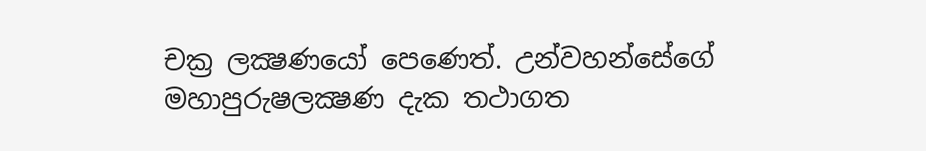චක්‍ර ලක්‍ෂණයෝ පෙණෙත්. උන්වහන්සේගේ මහාපුරුෂලක්‍ෂණ දැක තථාගත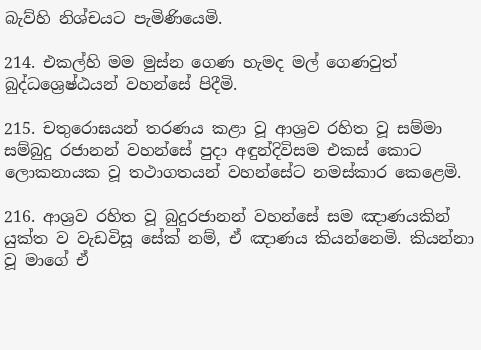බැව්හි නිශ්චයට පැමිණියෙමි.

214. එකල්හි මම මුස්න ගෙණ හැමද මල් ගෙණවුත් බුද්ධශ්‍රෙෂ්ඨයන් වහන්සේ පිදීමි.

215. චතුරොඝයන් තරණය කළා වූ ආශ්‍රව රහිත වූ සම්මා සම්බුදු රජානන් වහන්සේ පුදා අඳුන්දිවිසම එකස් කොට ලොකනායක වූ තථාගතයන් වහන්සේට නමස්කාර කෙළෙමි.

216. ආශ්‍රව රහිත වූ බුදුරජානන් වහන්සේ සම ඤාණයකින් යුක්ත ව වැඩවිසූ සේක් නම්, ඒ ඤාණය කියන්නෙමි. කියන්නා වූ මාගේ ඒ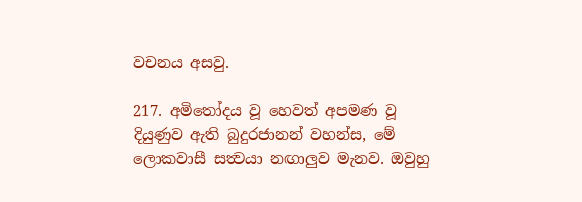වචනය අසවු.

217. අමිතෝදය වූ හෙවත් අපමණ වූ දියුණුව ඇති බුදුරජානන් වහන්ස, මේ ලොකවාසී සත්‍වයා නඟාලුව මැනව. ඔවුහු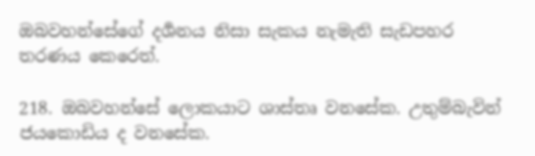ඔබවහන්සේගේ දර්‍ශනය නිසා සැකය නැමැති සැඩපහර තරණය කෙරෙත්.

218. ඔබවහන්සේ ලොකයාට ශාස්තෘ වනසේක. උතුම්බැවින් ජයකොඩිය ද වනසේක.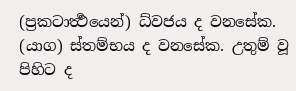(ප්‍රකටාර්‍ත්‍ථයෙන්) ධ්වජය ද වනසේක. (යාග) ස්තම්භය ද වනසේක. උතුම් වූ පිහිට ද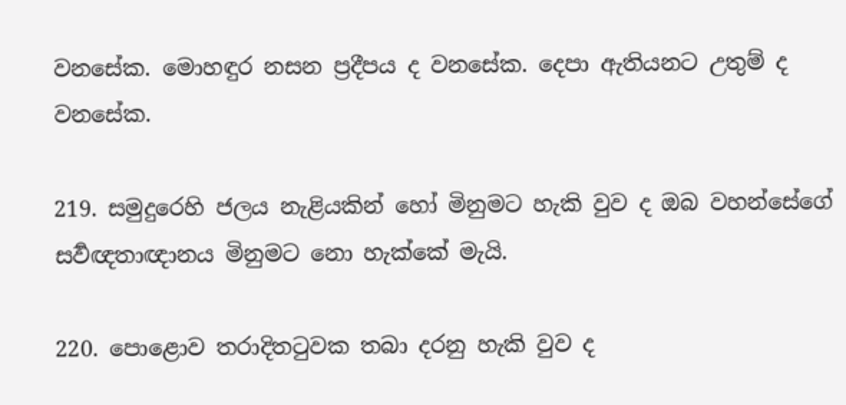වනසේක. මොහඳුර නසන ප්‍රදීපය ද වනසේක. දෙපා ඇතියනට උතුම් ද වනසේක.

219. සමුදු‍රෙහි ජලය නැළියකින් හෝ මිනුමට හැකි වුව ද ඔබ වහන්සේගේ සර්‍වඥතාඥානය මිනුමට නො හැක්කේ මැයි.

220. පොළොව තරාදිතටුවක තබා දරනු හැකි වුව ද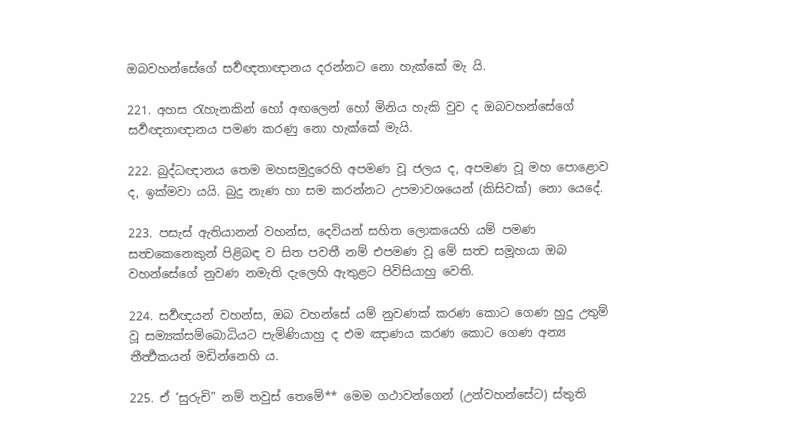ඔබවහන්සේගේ සර්‍වඥතාඥානය දරන්නට නො හැක්කේ මැ යි.

221. අහස රැහැනකින් හෝ අඟලෙන් හෝ මිනිය හැකි වුව ද ඔබවහන්සේගේ සර්‍වඥතාඥානය පමණ කරණු නො හැක්කේ මැයි.

222. බුද්ධඥානය තෙම මහසමුදුරෙහි අපමණ වූ ජලය ද, අපමණ වූ මහ පොළොව ද, ඉක්මවා යයි. බුදු නැණ හා සම කරන්නට උපමාවශයෙන් (කිසිවක්) නො යෙදේ.

223. පසැස් ඇතියානන් වහන්ස, දෙවියන් සහිත ලොකයෙහි යම් පමණ සත්‍වකෙනෙකුන් පිළිබඳ ව සිත පවතී නම් එපමණ වූ මේ සත්‍ව සමූහයා ඔබ වහන්සේගේ නුවණ නමැති දැලෙහි ඇතුළට පිවිසියාහු වෙති.

224. සර්‍වඥයන් වහන්ස, ඔබ වහන්සේ යම් නුවණක් කරණ කොට ගෙණ හුදු උතුම් වූ සම්‍යක්සම්බොධියට පැමිණියාහු ද එම ඤාණය කරණ කොට ගෙණ අන්‍ය තීර්‍ත්‍ථකයන් මඩින්නෙහි ය.

225. ඒ ‘සුරුචි” නම් තවුස් තෙමේ** මෙම ගථාවන්ගෙන් (උන්වහන්සේට) ස්තුති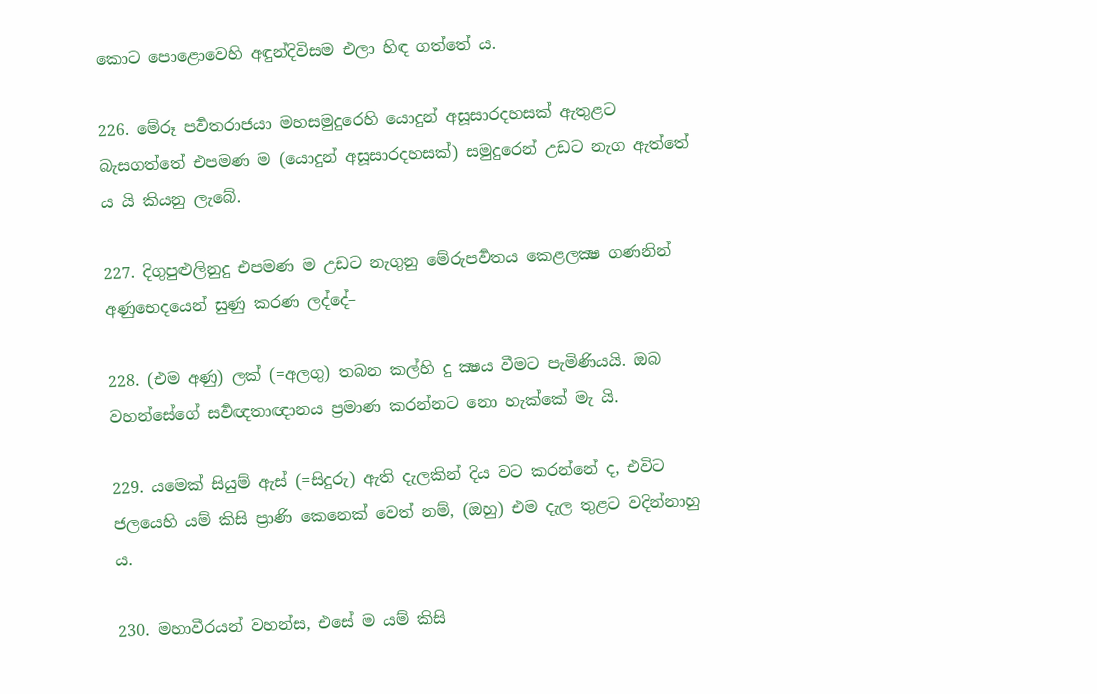කොට පොළොවෙහි අඳුන්දිවිසම එලා හිඳ ගත්තේ ය.

226. මේරූ පර්‍වතරාජයා මහසමුදුරෙහි යොදුන් අසූසාරදහසක් ඇතුළට බැසගත්තේ එපමණ ම (යොදුන් අසූසාරදහසක්) සමුදුරෙන් උඩට නැග ඇත්තේ ය යි කියනු ලැබේ.

227. දිගුපුළුලිනුදු එපමණ ම උඩට නැගුනු මේරුපර්‍වතය කෙළලක්‍ෂ ගණනින් අණුභෙදයෙන් සුණු කරණ ලද්දේ–

228. (එම අණු) ලක් (=අලගු) තබන කල්හි දු ක්‍ෂය වීමට පැමිණියයි. ඔබ වහන්සේගේ සර්‍වඥතාඥානය ප්‍රමාණ කරන්නට නො හැක්කේ මැ යි.

229. යමෙක් සියුම් ඇස් (=සිදුරු) ඇති දැලකින් දිය වට කරන්නේ ද, එවිට ජලයෙහි යම් කිසි ප්‍රාණි කෙනෙක් වෙත් නම්, (ඔහු) එම දැල තුළට වදින්නාහු ය.

230. මහාවීරයන් වහන්ස, එසේ ම යම් කිසි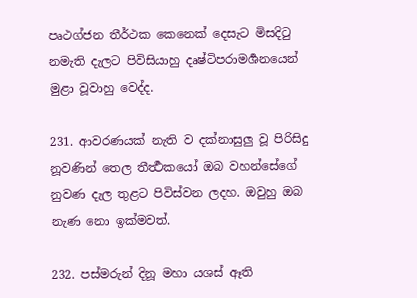පෘථග්ජන තීර්ථක කෙනෙක් දෙසැට මිසදිටු නමැති දැලට පිවිසියාහු දෘෂ්ටිපරාමර්‍ශනයෙන් මුළා වූවාහු වෙද්ද.

231. ආවරණයක් නැති ව දක්නාසුලු වූ පිරිසිදු නූවණින් තෙල තීර්‍ත්‍ථකයෝ ඔබ වහන්සේගේ නුවණ දැල තුළට පිවිස්වන ලදහ. ඔවුහු ඔබ නැණ නො ඉක්මවත්.

232. පස්මරුන් දිනූ මහා යශස් ඈති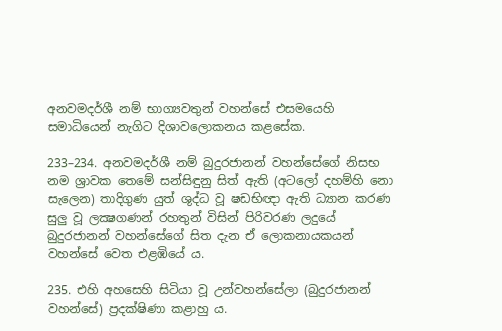අනවමදර්ශී නම් භාග්‍යවතුන් වහන්සේ එසමයෙහි සමාධියෙන් නැගිට දිශාවලොකනය කළසේක.

233–234. අනවමදර්ශී නම් බුදුරජානන් වහන්සේගේ නිසභ නම ශ්‍රාවක තෙමේ සන්සිඳුනු සිත් ඇති (අටලෝ දහම්හි නො සැලෙන) තාදිගුණ යුත් ශුද්ධ වූ ෂඩභිඥා ඇති ධ්‍යාන කරණ සුලු වූ ලක්‍ෂගණන් රහතුන් විසින් පිරිවරණ ලදුයේ බුදුරජානන් වහන්සේගේ සිත දැන ඒ ලොකනායකයන් වහන්සේ වෙත එළඹියේ ය.

235. එහි අහසෙහි සිටියා වූ උන්වහන්සේලා (බුදුරජානන් වහන්සේ) ප්‍රදක්ෂිණා කළාහු ය.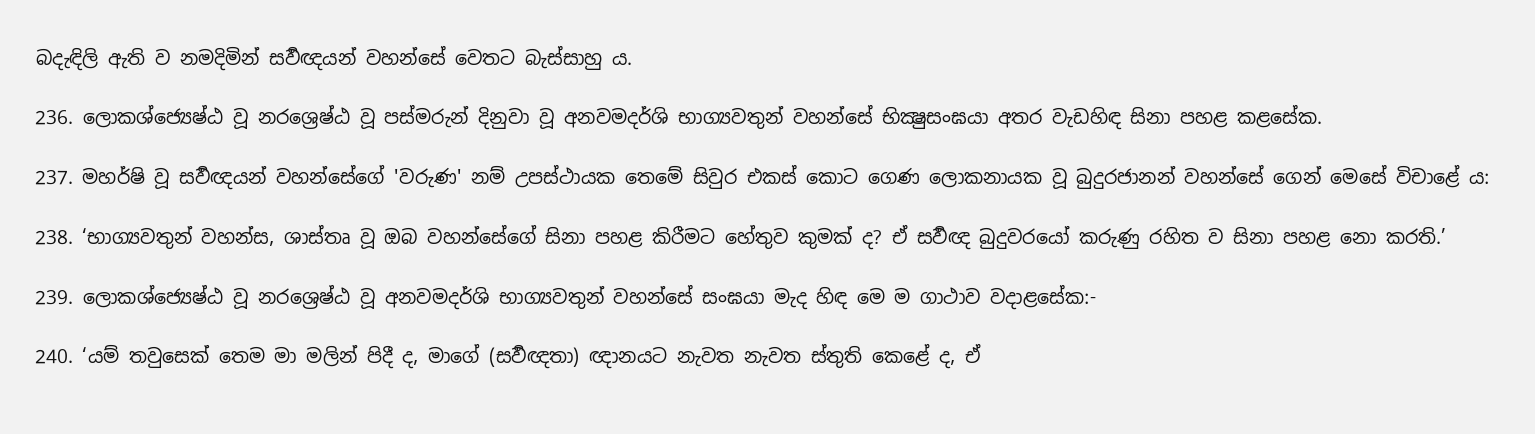බදැඳිලි ඇති ව නමදිමින් සර්‍වඥයන් වහන්සේ වෙතට බැස්සාහු ය.

236. ලොකශ්ජ්‍යෙෂ්ඨ වූ නරශ්‍රෙෂ්ඨ වූ පස්මරුන් දිනුවා වූ අනවමදර්ශි භාග්‍යවතුන් වහන්සේ භික්‍ෂුසංඝයා අතර වැඩහිඳ සිනා පහළ කළසේක.

237. මහර්ෂි වූ සර්‍වඥයන් වහන්සේගේ 'වරුණ' නම් උපස්ථායක තෙමේ සිවුර එකස් කොට ගෙණ ලොකනායක වූ බුදුරජානන් වහන්සේ ගෙන් මෙසේ විචාළේ ය:

238. ‘භාග්‍යවතුන් වහන්ස, ශාස්තෘ වූ ඔබ වහන්සේගේ සිනා පහළ කිරීමට හේතුව කුමක් ද? ඒ සර්‍වඥ බුදුවරයෝ කරුණු රහිත ව සිනා පහළ නො කරති.’

239. ලොකශ්ජ්‍යෙෂ්ඨ වූ නරශ්‍රෙෂ්ඨ වූ අනවමදර්ශි භාග්‍යවතුන් වහන්සේ සංඝයා මැද හිඳ මෙ ම ගාථාව වදාළසේක:-

240. ‘යම් තවුසෙක් තෙම මා මලින් පිදී ද, මාගේ (සර්‍වඥතා) ඥානයට නැවත නැවත ස්තුති කෙළේ ද, ඒ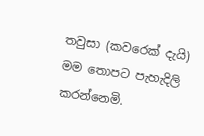තවුසා (කවරෙක් දැයි) මම තොපට පැහැදිලි කරන්නෙමි.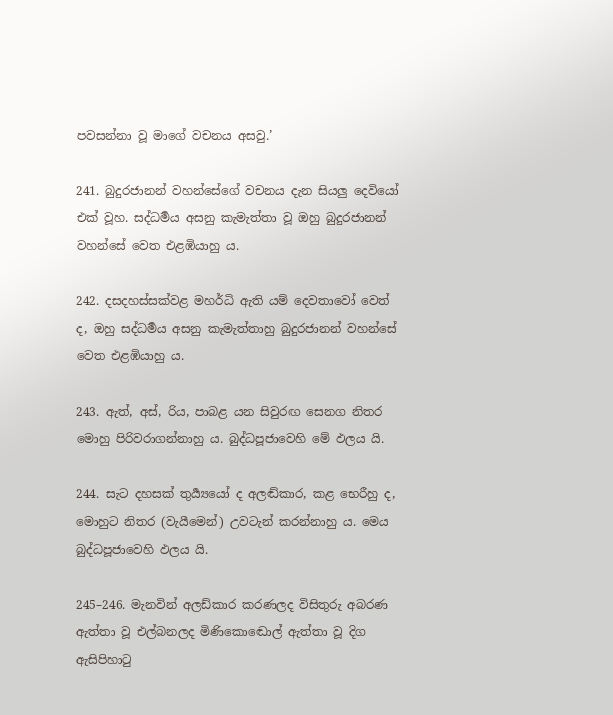පවසන්නා වූ මාගේ වචනය අසවු.’

241. බුදුරජානන් වහන්සේගේ වචනය දැන සියලු දෙවියෝ එක් වූහ. සද්ධර්‍මය අසනු කැමැත්තා වූ ඔහු බුදුරජානන් වහන්සේ වෙත එළඹියාහු ය.

242. දසදහස්සක්වළ මහර්ධි ඇති යම් දෙවතාවෝ වෙත් ද, ඔහු සද්ධර්‍මය අසනු කැමැත්තාහු බුදුරජානන් වහන්සේ වෙත එළඹියාහු ය.

243. ඇත්, අස්, රිය, පාබළ යන සිවුරඟ සෙනග නිතර මොහු පිරිවරාගන්නාහු ය. බුද්ධපූජාවෙහි මේ ඵලය යි.

244. සැට දහසක් තුර්‍ය්‍යයෝ ද අලඬ්කාර, කළ භෙරීහු ද, මොහුට නිතර (වැයීමෙන්) උවටැන් කරන්නාහු ය. මෙය බුද්ධපූජාවෙහි ඵලය යි.

245–246. මැනවින් අලඩ්කාර කරණලද විසිතුරු අබරණ ඇත්තා වූ එල්බනලද මිණිකොඬොල් ඇත්තා වූ දිග ඇසිපිහාටු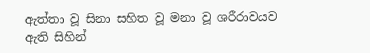ඇත්තා වූ සිනා සහිත වූ මනා වූ ශරීරාවයව ඇති සිහින්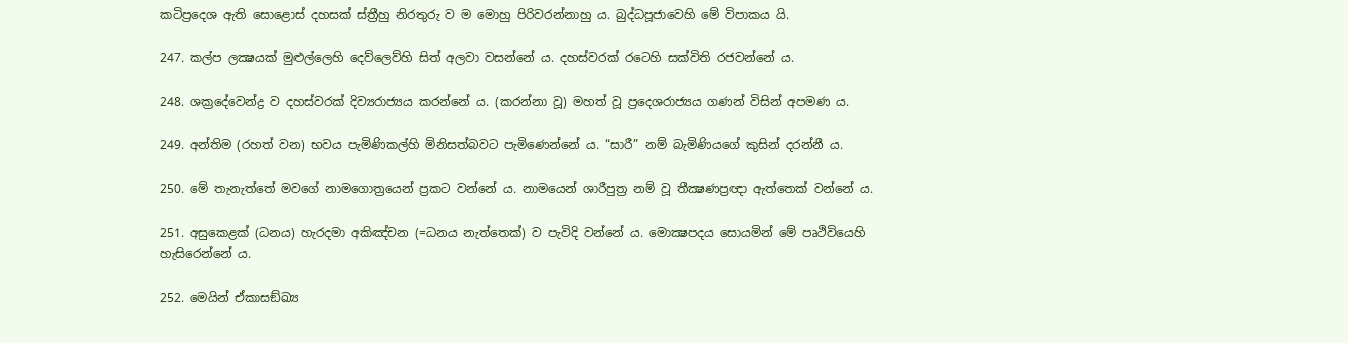කටිප්‍රදෙශ ඇති සොළොස් දහසක් ස්ත්‍රීහු නිරතුරු ව ම මොහු පිරිවරන්නාහු ය. බුද්ධපූජාවෙහි මේ විපාකය යි.

247. කල්ප ලක්‍ෂයක් මුළුල්ලෙහි දෙව්ලෙව්හි සිත් අලවා වසන්නේ ය. දහස්වරක් රටෙහි සක්විති රජවන්නේ ය.

248. ශක්‍රදේවෙන්ද්‍ර ව දහස්වරක් දිව්‍යරාජ්‍යය කරන්නේ ය. (කරන්නා වූ) මහත් වූ ප්‍රදෙශරාජ්‍යය ගණන් විසින් අපමණ ය.

249. අන්තිම (රහත් වන) භවය පැමිණිකල්හි මිනිසත්බවට පැමිණෙන්නේ ය. “සාරී” නම් බැමිණියගේ කුසින් දරන්නී ය.

250. මේ තැනැත්තේ මවගේ නාමගොත්‍රයෙන් ප්‍රකට වන්නේ ය. නාමයෙන් ශාරීපුත්‍ර නම් වූ තීක්‍ෂණප්‍රඥා ඇත්තෙක් වන්නේ ය.

251. අසුකෙළක් (ධනය) හැරදමා අකිඤ්චන (=ධනය නැත්තෙක්) ව පැවිදි වන්නේ ය. මොක්‍ෂපදය සොයමින් මේ පෘථිවියෙහි හැසිරෙන්නේ ය.

252. මෙයින් ඒකාසඞ්ඛ්‍ය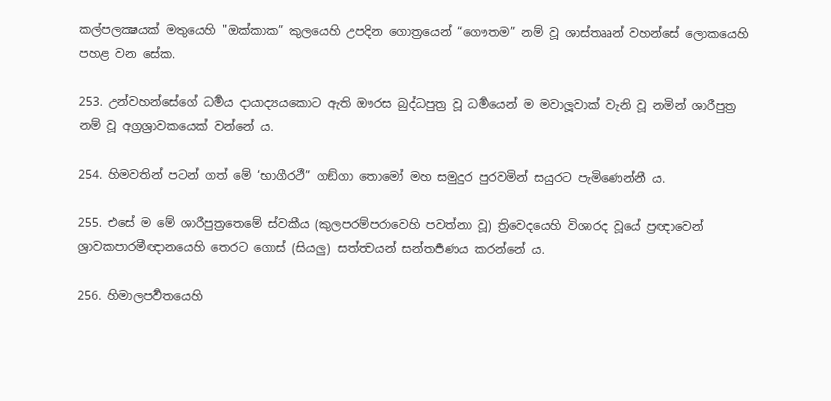කල්පලක්‍ෂයක් මතුයෙහි "ඔක්කාක” කුලයෙහි උපදින ගොත්‍රයෙන් “ගෞතම” නම් වූ ශාස්තෲන් වහන්සේ ලොකයෙහි පහළ වන සේක.

253. උන්වහන්සේගේ ධර්‍මය දායාද්‍යයකොට ඇති ඖරස බුද්ධපුත්‍ර වූ ධර්‍මයෙන් ම මවාලූවාක් වැනි වූ නමින් ශාරීපුත්‍ර නම් වූ අග්‍රශ්‍රාවකයෙක් වන්නේ ය.

254. හිමවතින් පටන් ගත් මේ ‘භාගීරථී” ගඞ්ගා තොමෝ මහ සමුදුර පුරවමින් සයුරට පැමිණෙන්නී ය.

255. එසේ ම මේ ශාරීපුත්‍රතෙමේ ස්වකීය (කුලපරම්පරාවෙහි පවත්නා වූ) ත්‍රිවෙදයෙහි විශාරද වූයේ ප්‍රඥාවෙන් ශ්‍රාවකපාරමීඥානයෙහි තෙරට ගොස් (සියලු) සත්‍ත්‍වයන් සන්තර්‍පණය කරන්නේ ය.

256. හිමාලපර්‍වතයෙහි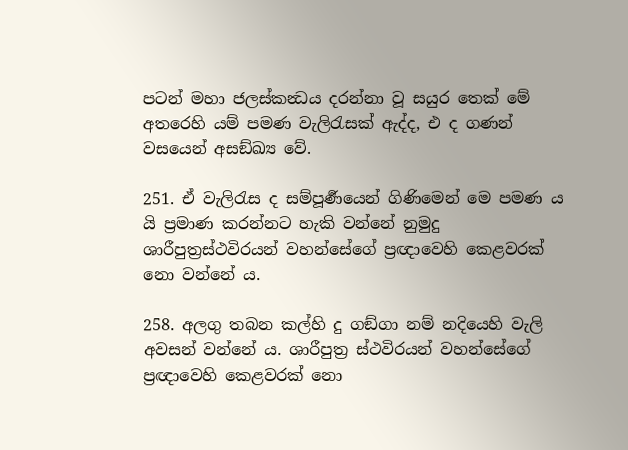පටන් මහා ජලස්කන්‍ධය දරන්නා වූ සයුර තෙක් මේ අතරෙහි යම් පමණ වැලිරැසක් ඇද්ද, එ ද ගණන් වසයෙන් අසඞ්ඛ්‍ය වේ.

251. ඒ වැලිරැස ද සම්පූර්‍ණයෙන් ගිණිමෙන් මෙ පමණ ය යි ප්‍ර‍මාණ කරන්නට හැකි වන්නේ නුමුදු ශාරීපුත්‍රස්ථවිරයන් වහන්සේගේ ප්‍රඥාවෙහි කෙළවරක් නො වන්නේ ය.

258. අලගු තබන කල්හි දු ගඞ්ගා නම් නදියෙහි වැලි අවසන් වන්නේ ය. ශාරීපුත්‍ර ස්ථවිරයන් වහන්සේගේ ප්‍රඥාවෙහි කෙළවරක් නො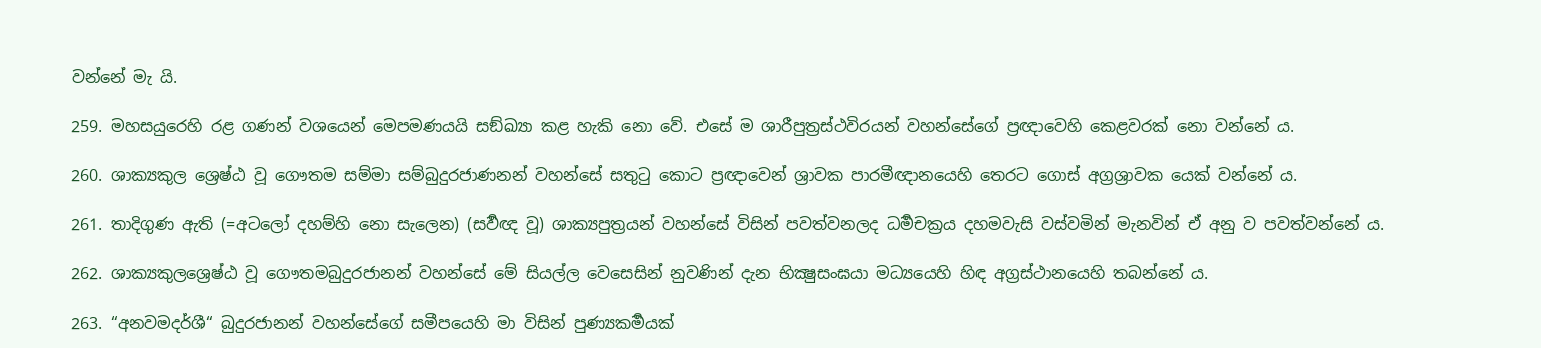වන්නේ මැ යි.

259. මහසයුරෙහි රළ ගණන් වශයෙන් මෙපමණයයි සඞ්ඛ්‍යා කළ හැකි නො වේ. එසේ ම ශාරීපුත්‍රස්ථවිරයන් වහන්සේගේ ප්‍රඥාවෙහි කෙළවරක් නො වන්නේ ය.

260. ශාක්‍යකුල ශ්‍රෙෂ්ඨ වූ ගෞතම සම්මා සම්බුදුරජාණනන් වහන්සේ සතුටු කොට ප්‍රඥාවෙන් ශ්‍රාවක පාරමීඥානයෙහි තෙරට ගොස් අග්‍රශ්‍රාවක යෙක් වන්නේ ය.

261. තාදිගුණ ඇති (=අටලෝ දහම්හි නො සැලෙන) (සර්‍වඥ වූ) ශාක්‍යපුත්‍රයන් වහන්සේ විසින් පවත්වනලද ධර්‍මචක්‍රය දහමවැසි වස්වමින් මැනවින් ඒ අනු ව පවත්වන්නේ ය.

262. ශාක්‍යකුලශ්‍රෙෂ්ඨ වූ ගෞතමබුදුරජානන් වහන්සේ මේ සියල්ල වෙසෙසින් නුවණින් දැන භික්‍ෂුසංඝයා මධ්‍යයෙහි හිඳ අග්‍රස්ථානයෙහි තබන්නේ ය.

263. “අනවමදර්ශී“ බුදුරජානන් වහන්සේගේ සමීපයෙහි මා විසින් පුණ්‍යකර්‍මයක්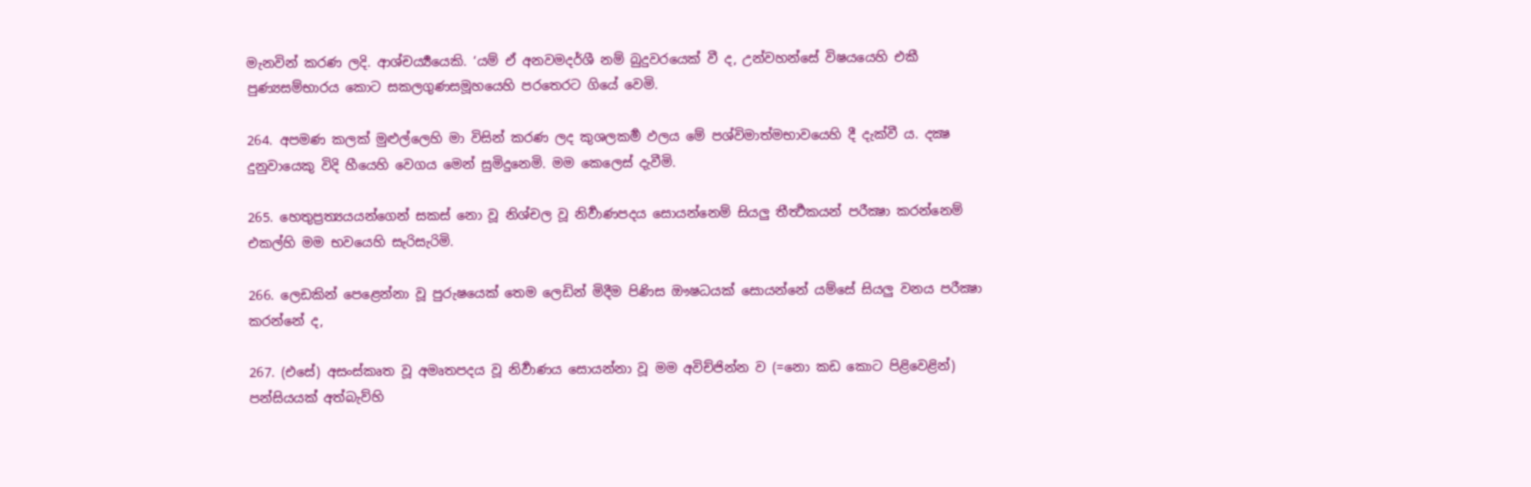මැනවින් කරණ ලදි. ආශ්චර්‍ය්‍යයෙකි. ‘යම් ඒ අනවමදර්ශී නම් බුදුවරයෙක් වී ද, උන්වහන්සේ විෂයයෙහි එකී පුණ්‍යසම්භාරය කොට සකලගුණසමූහයෙහි පරතෙරට ගියේ වෙමි.

264. අපමණ කලක් මුළුල්ලෙහි මා විසින් කරණ ලද කුශලකර්‍ම ඵලය මේ පශ්විමාත්මභාවයෙහි දී දැක්වී ය. දක්‍ෂ දුනුවායෙකු විදි හීයෙහි වෙගය මෙන් සුමිදුනෙමි. මම කෙලෙස් දැවීමි.

265. හෙතුප්‍රත්‍යයයන්ගෙන් සකස් නො වූ නිශ්චල වූ නිර්‍වාණපදය සොයන්නෙම් සියලු තීර්‍ත්‍ථකයන් පරීක්‍ෂා කරන්නෙම් එකල්හි මම භවයෙහි සැරිසැරිමි.

266. ලෙඩකින් පෙළෙන්නා වූ පුරුෂයෙක් තෙම ලෙඩින් මිදීම පිණිස ඖෂධයක් සොයන්නේ යම්සේ සියලු වනය පරීක්‍ෂා කරන්නේ ද,

267. (එසේ) අසංස්කෘත වූ අමෘතපදය වූ නිර්‍වාණය සොයන්නා වූ මම අවිච්ජින්න ව (=නො කඩ කොට පිළිවෙළින්) පන්සියයක් අත්බැව්හි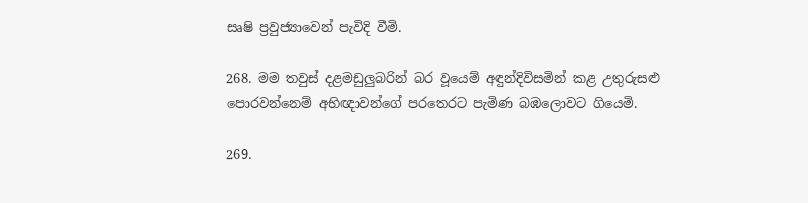සෘෂි ප්‍රවුජ්‍යාවෙන් පැවිදි වීමි.

268. මම තවුස් දළමඩුලුබරින් බර වූයෙම් අඳුන්දිවිසමින් කළ උතුරුසළු පොරවන්නෙම් අභිඥාවන්ගේ පරතෙරට පැමිණ බඹලොවට ගියෙමි.

269.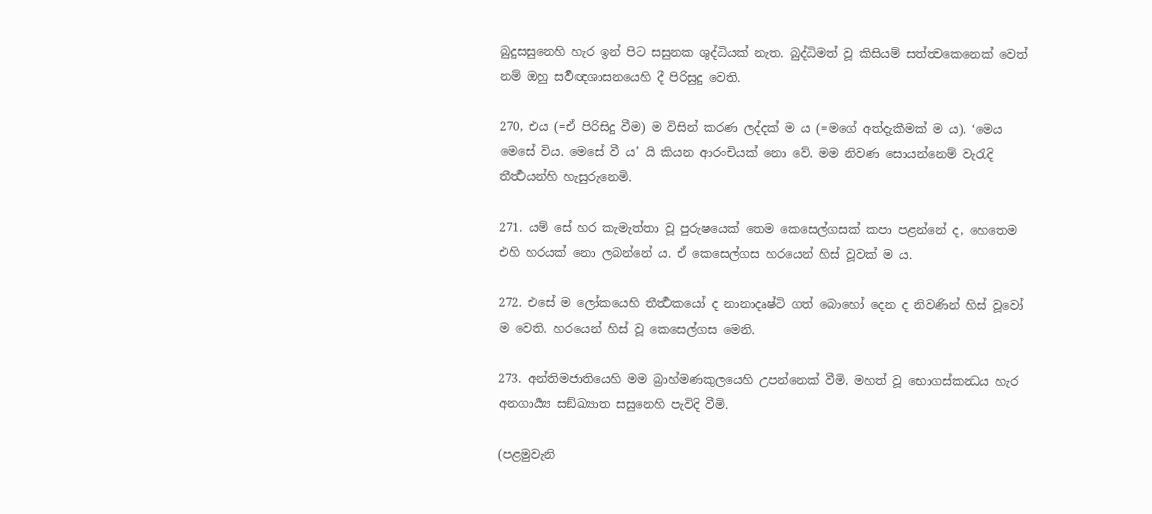බුදුසසුනෙහි හැර ඉන් පිට සසුනක ශුද්ධියක් නැත. බුද්ධිමත් වූ කිසියම් සත්ත්‍වකෙනෙක් වෙත් නම් ඔහු සර්‍වඥශාසනයෙහි දී පිරිසුදු වෙති.

270, එය (=ඒ පිරිසිදු වීම) ම විසින් කරණ ලද්දක් ම ය (=මගේ අත්දැකීමක් ම ය). ‘මෙය මෙසේ විය. මෙසේ වී ය’ යි කියන ආරංචියක් නො වේ. මම නිවණ සොයන්නෙම් වැරැදි තීර්‍ත්‍ථයන්හි හැසුරුනෙමි.

271. යම් සේ හර කැමැත්තා වූ පුරුෂයෙක් තෙම කෙසෙල්ගසක් කපා පළන්නේ ද, හෙතෙම එහි හරයක් නො ලබන්නේ ය. ඒ කෙසෙල්ගස හරයෙන් හිස් වූවක් ම ය.

272. එසේ ම ලෝකයෙහි තීර්‍ත්‍ථකයෝ ද නානාදෘෂ්ටි ගත් බොහෝ දෙන ද නිවණින් හිස් වූවෝ ම වෙති. හරයෙන් හිස් වූ කෙසෙල්ගස මෙනි.

273. අන්තිමජාතියෙහි මම බ්‍රාහ්මණකුලයෙහි උපන්නෙක් වීමි. මහත් වූ භොගස්කන්‍ධය හැර අනගාර්‍ය්‍ය සඞ්ඛ්‍යාත සසුනෙහි පැවිදි වීමි.

(පළමුවැනි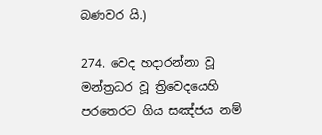බණවර යි.)

274. වෙද හදාරන්නා වූ මන්ත්‍රධර වූ ත්‍රිවෙදයෙහි පරතෙරට ගිය සඤ්ජය නම්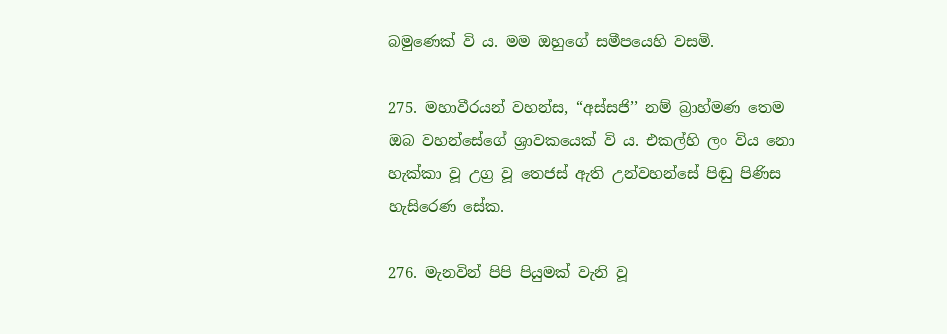බමුණෙක් වි ය. මම ඔහුගේ සමීපයෙහි වසමි.

275. මහාවීරයන් වහන්ස, “අස්සජි’’ නම් බ්‍රාහ්මණ තෙම ඔබ වහන්සේගේ ශ්‍රාවකයෙක් වි ය. එකල්හි ලං විය නො හැක්කා වූ උග්‍ර වූ තෙජස් ඇති උන්වහන්සේ පිඬු පිණිස හැසිරෙණ සේක.

276. මැනවින් පිපි පියුමක් වැනි වූ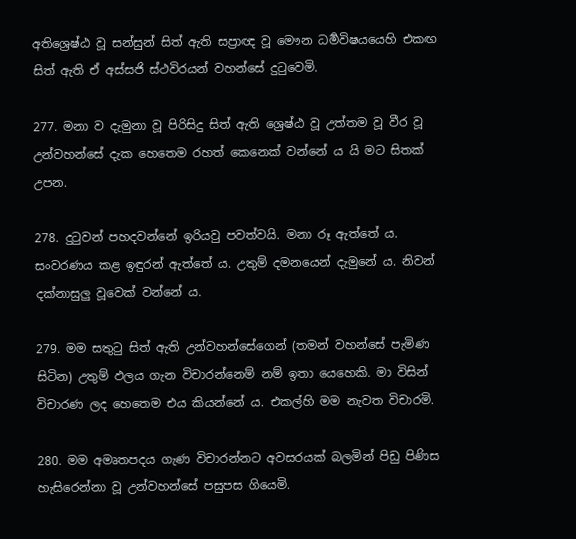අතිශ්‍රෙෂ්ඨ වූ සන්සුන් සිත් ඇති සප්‍රාඥ වූ මෞන ධර්‍මවිෂයයෙහි එකඟ සිත් ඇති ඒ අස්සජි ස්ථවිරයන් වහන්සේ දුටුවෙමි.

277. මනා ව දැමුනා වූ පිරිසිදු සිත් ඇති ශ්‍රෙෂ්ඨ වූ උත්තම වූ වීර වූ උන්වහන්සේ දැක හෙතෙම රහත් කෙනෙක් වන්නේ ය යි මට සිතක් උපන.

278. දුටුවන් පහදවන්නේ ඉරියවු පවත්වයි. මනා රූ ඇත්තේ ය. සංවරණය කළ ඉඳුරන් ඇත්තේ ය. උතුම් දමනයෙන් දැමුනේ ය. නිවන් දක්නාසුලු වූවෙක් වන්නේ ය.

279. මම සතුටු සිත් ඇති උන්වහන්සේගෙන් (තමන් වහන්සේ පැමිණ සිටින) උතුම් ඵලය ගැන විචාරන්නෙම් නම් ඉතා යෙහෙකි. මා විසින් විචාරණ ලද හෙතෙම එය කියන්නේ ය. එකල්හි මම නැවත විචාරමි.

280. මම අමෘතපදය ගැණ විචාරන්නට අවසරයක් බලමින් පිඩු පිණිස හැසිරෙන්නා වූ උන්වහන්සේ පසුපස ගියෙමි.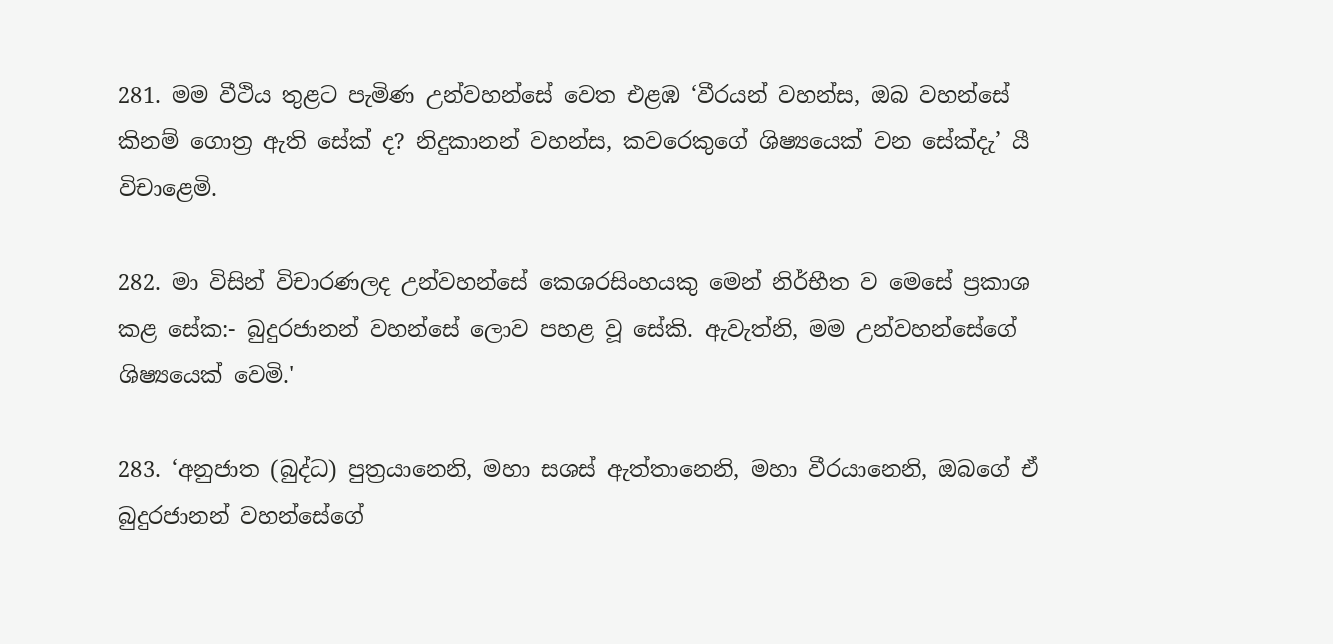281. මම වීථිය තුළට පැමිණ උන්වහන්සේ වෙත එළඹ ‘වීරයන් වහන්ස, ඔබ වහන්සේ කිනම් ගොත්‍ර ඇති සේක් ද? නිදුකානන් වහන්ස, කවරෙකුගේ ශිෂ්‍යයෙක් වන සේක්දැ’ යී විචාළෙමි.

282. මා විසින් විචාරණලද උන්වහන්සේ කෙශරසිංහයකු මෙන් නිර්භීත ව මෙසේ ප්‍රකාශ කළ සේක:- බුදුරජානන් වහන්සේ ලොව පහළ වූ සේකි. ඇවැත්නි, මම උන්වහන්සේගේ ශිෂ්‍යයෙක් වෙමි.'

283. ‘අනුජාත (බුද්ධ) පුත්‍රයානෙනි, මහා සශස් ඇත්තානෙනි, මහා වීරයානෙනි, ඔබගේ ඒ බුදුරජානන් වහන්සේගේ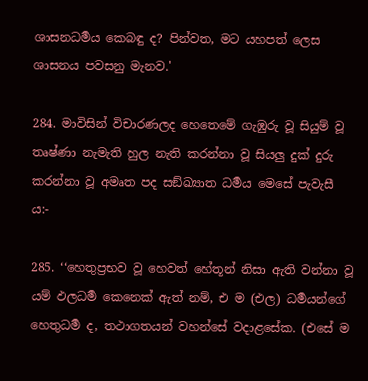ශාසනධර්‍මය කෙබඳු ද? පින්වත, මට යහපත් ලෙස ශාසනය පවසනු මැනව.'

284. මාවිසින් විචාරණලද හෙතෙමේ ගැඹුරු වූ සියුම් වූ තෘෂ්ණා නැමැති හුල නැති කරන්නා වූ සියලු දුක් දුරු කරන්නා වූ අමෘත පද සඞ්ඛ්‍යාත ධර්‍මය මෙසේ පැවැසී ය:-

285. ‘‘හෙතුප්‍රභව වූ හෙවත් හේතූන් නිසා ඇති වන්නා වූ යම් ඵලධර්‍ම කෙනෙක් ඇත් නම්, එ ම (එල) ධර්‍මයන්ගේ හෙතුධර්‍ම ද, තථාගතයන් වහන්සේ වදාළසේක. (එසේ ම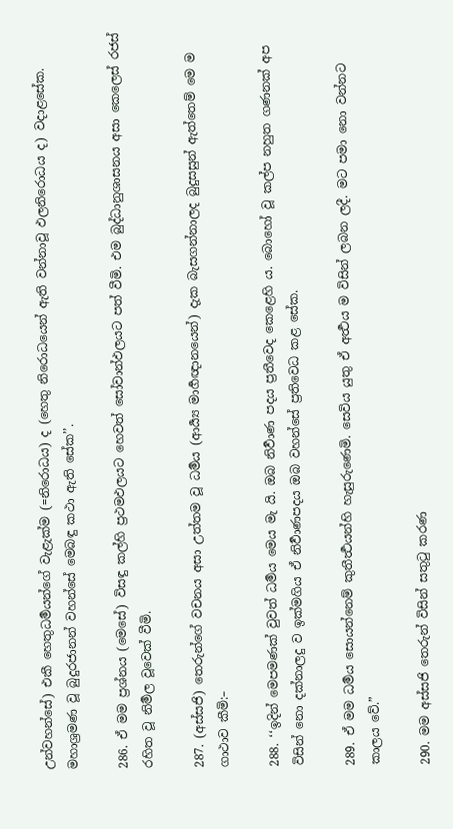උන්වහන්සේ) එකී හෙතුධර්‍මයන්ගේ වැළැක්ම (=නිරොධය) ද (හෙතු නිරොධයෙන් ඇති වන්නාවූ ඵලනිරොධය ද) වදාළසේක. මහාශ්‍රමණ වූ බුදුරජානන් වහන්සේ මෙබඳු කථා ඇති සේක’’.

286. ඒ මම ප්‍රශ්නය (මෙසේ) විසඳු කල්හි ප්‍රථමඵලයට හෙවත් සෝවාන්ඵලයට පත් වීමි. එම බුද්ධානුශාසනය අසා කෙලෙස් රජස් රහිත වූ නිර්‍මල වූවෙක් වීමි.

287. (අස්සජි) තෙරුන්ගේ වචනය අසා උත්තම වූ ධර්‍මය (ආර්‍ය්‍ය මාර්‍ගඥානයෙන්) දැක බැසගන්නාලද බුදුසසුන් ඇත්තෙම් මෙ ම ගාථාව කීමි:–

288. ‘‘ඉදින් මෙපමණක් වුවත් ධර්‍මය මෙය මැ යි. ඔබ නිර්‍වාණ පදය ප්‍රතීවෙද කෙළෙහි ය. බොහෝ වූ කල්ප නහුත ගණනක් අප විසින් නො දක්නාලදු ව ඉක්මගිය ඒ නිර්‍වාණපදය ඔබ වහන්සේ ප්‍රතිවෙධ කළ සේක.

289. ඒ මම ධර්‍මය සොයන්නෙම් කුතීර්‍ත්‍ථයන්හි හැසුරුණෙමි. සෙවිය යුතු ඒ අර්‍ත්‍ථය ම විසින් ලබන ලදී. මට පමා නො වන්නට කාලය වේ.”

290. මම අස්සජි තෙරුන් විසින් සතුටු කරණ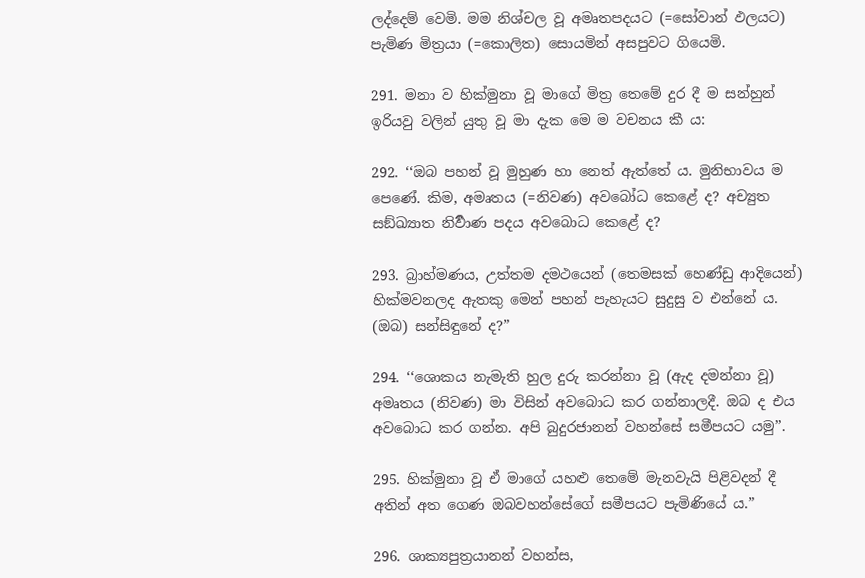ලද්දෙම් වෙමි. මම නිශ්චල වූ අමෘතපදයට (=සෝවාන් ඵලයට) පැමිණ මිත්‍රයා (=කොලිත) සොයමින් අසපුවට ගියෙමි.

291. මනා ව හික්මුනා වූ මාගේ මිත්‍ර තෙමේ දුර දී ම සන්හුන් ඉරියවු වලින් යුතු වූ මා දැක මෙ ම වචනය කී ය:

292. ‘‘ඔබ පහන් වූ මුහුණ හා නෙත් ඇත්තේ ය. මුනිභාවය ම පෙණේ. කිම, අමෘතය (=නිවණ) අවබෝධ කෙළේ ද? අච්‍යුත සඞ්ඛ්‍යාත නිර්‍වාණ පදය අවබොධ කෙළේ ද?

293. බ්‍රාහ්මණය, උත්තම දමථයෙන් (තෙමසක් හෙණ්ඩු ආදියෙන්) හික්මවනලද ඇතකු මෙන් පහන් පැහැයට සුදුසු ව එන්නේ ය. (ඔබ) සන්සිඳුනේ ද?”

294. ‘‘ශොකය නැමැති හුල දුරු කරන්නා වූ (ඇද දමන්නා වූ) අමෘතය (නිවණ) මා විසින් අවබොධ කර ගන්නාලදී. ඔබ ද එය අවබොධ කර ගන්න. අපි බුදුරජානන් වහන්සේ සමීපයට යමු’’.

295. හික්මුනා වූ ඒ මාගේ යහළු තෙමේ මැනවැයි පිළිවදන් දී අතින් අත ගෙණ ඔබවහන්සේගේ සමීපයට පැමිණියේ ය.”

296. ශාක්‍යපුත්‍රයානන් වහන්ස,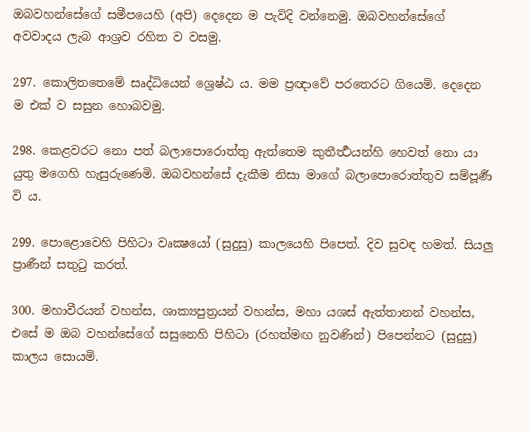ඔබවහන්සේගේ සමීපයෙහි (අපි) දෙදෙන ම පැවිදි වන්නෙමු. ඔබවහන්සේගේ අවවාදය ලැබ ආශ්‍රව රහිත ව වසමු.

297. කොලිතතෙමේ සෘද්ධියෙන් ශ්‍රෙෂ්ඨ ය. මම ප්‍රඥාවේ පරතෙරට ගියෙමි. දෙදෙන ම එක් ව සසුන හොබවමු.

298. කෙළවරට නො පත් බලාපොරොත්තු ඇත්තෙම කුතීර්‍ත්‍ථයන්හි හෙවත් නො යා යුතු මගෙහි හැසුරුණෙමි. ඔබවහන්සේ දැකීම නිසා මාගේ බලාපොරොත්තුව සම්පූර්‍ණ වි ය.

299. පොළොවෙහි පිහිටා වෘක්‍ෂයෝ (සුදුසු) කාලයෙහි පිපෙත්. දිව සුවඳ හමත්. සියලු ප්‍රාණීන් සතුටු කරත්.

300. මහාවීරයන් වහන්ස, ශාක්‍යපුත්‍රයන් වහන්ස, මහා යශස් ඇත්තානන් වහන්ස, එසේ ම ඔබ වහන්සේගේ සසුනෙහි පිහිටා (රහත්මඟ නුවණින්) පිපෙන්නට (සුදුසු) කාලය සොයමි.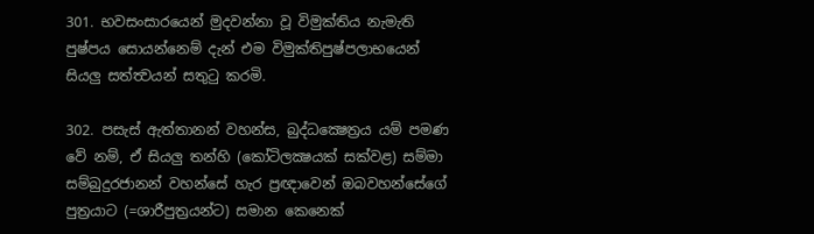301. භවසංසාරයෙන් මුදවන්නා වූ විමුක්තිය නැමැති පුෂ්පය සොයන්නෙම් දැන් එම විමුක්තිපුෂ්පලාභයෙන් සියලු සත්ත්‍වයන් සතුටු කරමි.

302. පසැස් ඇත්තානන් වහන්ස, බුද්ධක්‍ෂෙත්‍රය යම් පමණ වේ නම්, ඒ සියලු තන්හි (කෝටිලක්‍ෂයක් සක්වළ) සම්මා සම්බුදුරජානන් වහන්සේ හැර ප්‍රඥාවෙන් ඔබවහන්සේගේ පුත්‍රයාට (=ශාරීපුත්‍රයන්ට) සමාන කෙනෙක්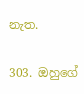නැත.

303. ඔහුගේ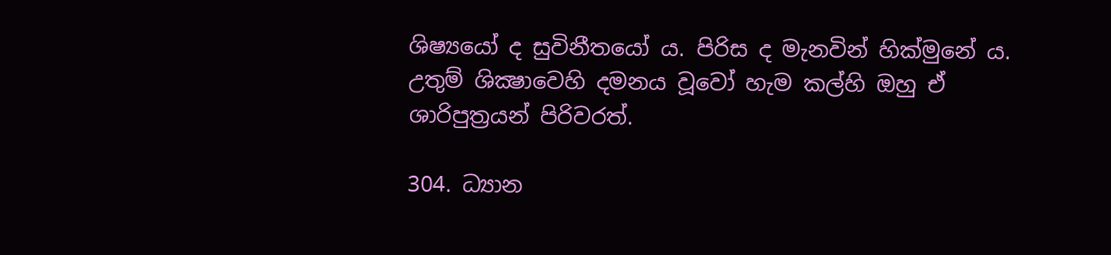ශිෂ්‍යයෝ ද සුවිනීතයෝ ය. පිරිස ද මැනවින් හික්මුනේ ය. උතුම් ශික්‍ෂාවෙහි දමනය වූවෝ හැම කල්හි ඔහු ඒ ශාරිපුත්‍රයන් පිරිවරත්.

304. ධ්‍යාන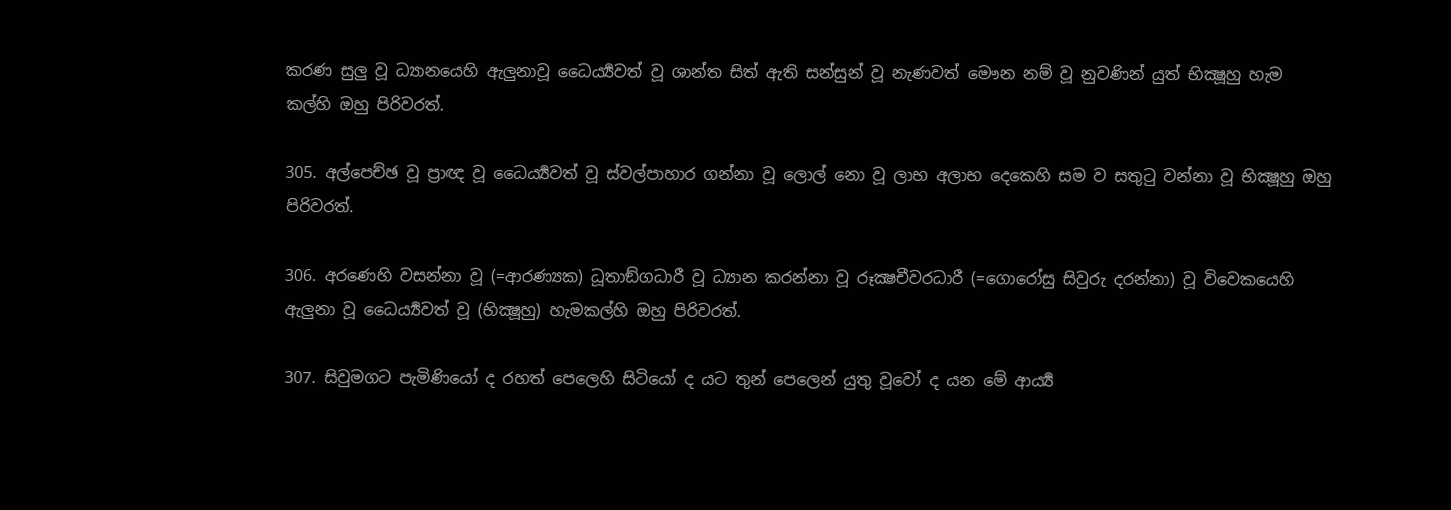කරණ සුලු වූ ධ්‍යානයෙහි ඇලුනාවූ ධෛර්‍ය්‍යවත් වූ ශාන්ත සිත් ඇති සන්සුන් වූ නැණවත් මෞන නම් වූ නුවණින් යුත් භික්‍ෂූහු හැම කල්හි ඔහු පිරිවරත්.

305. අල්පෙච්ඡ වූ ප්‍රාඥ වූ ධෛර්‍ය්‍යවත් වූ ස්වල්පාහාර ගන්නා වූ ලොල් නො වූ ලාභ අලාභ දෙකෙහි සම ව සතුටු වන්නා වූ භික්‍ෂූහු ඔහු පිරිවරත්.

306. අරණෙහි වසන්නා වූ (=ආරණ්‍යක) ධූතාඞ්ගධාරී වූ ධ්‍යාන කරන්නා වූ රූක්‍ෂචීවරධාරී (=ගොරෝසු සිවුරු දරන්නා) වූ විවෙකයෙහි ඇලුනා වූ ධෛර්‍ය්‍යවත් වූ (භික්‍ෂූහු) හැමකල්හි ඔහු පිරිවරත්.

307. සිවුමගට පැමිණියෝ ද රහත් පෙලෙහි සිටියෝ ද යට තුන් පෙලෙන් යුතු වූවෝ ද යන මේ ආර්‍ය්‍ය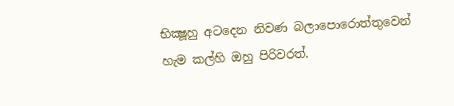භික්‍ෂූහු අටදෙන නිවණ බලාපොරොත්තුවෙන් හැම කල්හි ඔහු පිරිවරත්.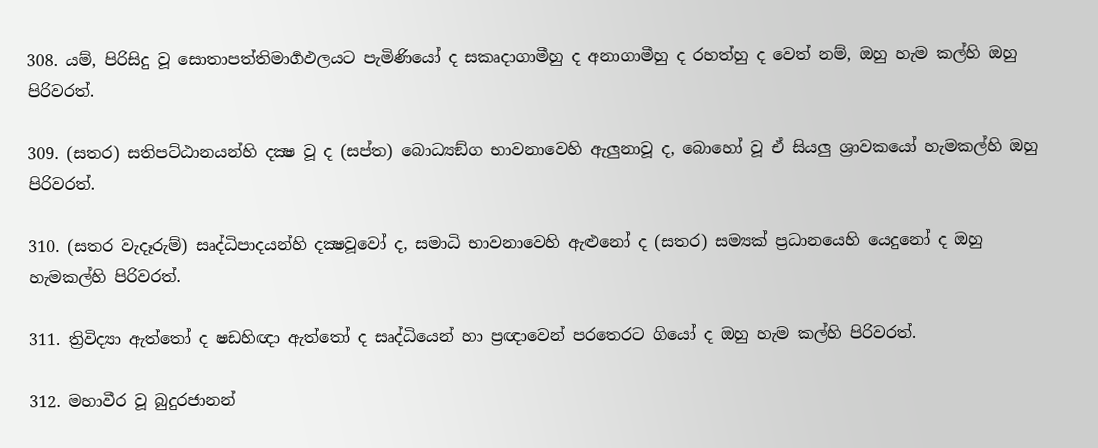308. යම්, පිරිසිදු වූ සොතාපත්තිමාර්‍ගඵලයට පැමිණියෝ ද සකෘදාගාමීහු ද අනාගාමීහු ද රහත්හු ද වෙත් නම්, ඔහු හැම කල්හි ඔහු පිරිවරත්.

309. (සතර) සතිපට්ඨානයන්හි දක්‍ෂ වූ ද (සප්ත) බොධ්‍යඞ්ග භාවනාවෙහි ඇලුනාවූ ද, බොහෝ වූ ඒ සියලු ශ්‍රාවකයෝ හැමකල්හි ඔහු පිරිවරත්.

310. (සතර වැදෑරුම්) සෘද්ධිපාදයන්හි දක්‍ෂවූවෝ ද, සමාධි භාවනාවෙහි ඇළුනෝ ද (සතර) සම්‍යක් ප්‍රධානයෙහි යෙදුනෝ ද ඔහු හැමකල්හි පිරිවරත්.

311. ත්‍රිවිද්‍යා ඇත්තෝ ද ෂඩහිඥා ඇත්තෝ ද සෘද්ධියෙන් හා ප්‍ර‍ඥාවෙන් පරතෙරට ගියෝ ද ඔහු හැම කල්හි පිරිවරත්.

312. මහාවීර වූ බුදුරජානන්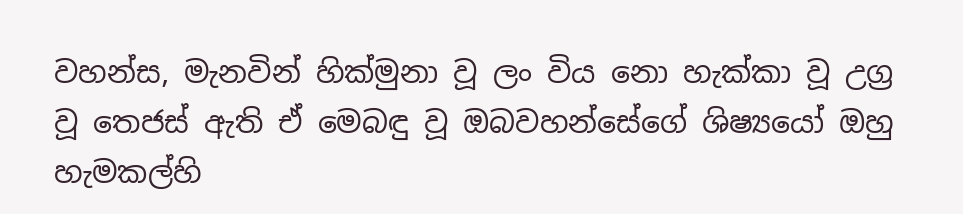වහන්ස, මැනවින් හික්මුනා වූ ලං විය නො හැක්කා වූ උග්‍ර වූ තෙජස් ඇති ඒ මෙබඳු වූ ඔබවහන්සේගේ ශිෂ්‍යයෝ ඔහු හැමකල්හි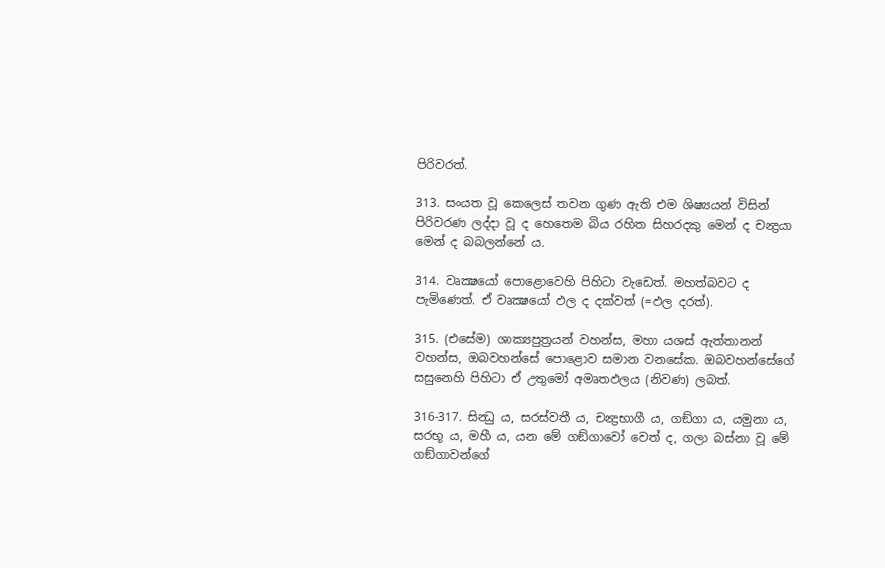පිරිවරත්.

313. සංයත වූ කෙලෙස් තවන ගුණ ඇති එම ශිෂ්‍යයන් විසින් පිරිවරණ ලද්දා වූ ද හෙතෙම බිය රහිත සිහරදකු මෙන් ද චන්‍ද්‍රයා මෙන් ද බබලන්නේ ය.

314. වෘක්‍ෂයෝ පොළොවෙහි පිහිටා වැඩෙත්. මහත්බවට ද පැමිණෙත්. ඒ වෘක්‍ෂයෝ ඵල ද දක්වත් (=ඵල දරත්).

315. (එසේම) ශාක්‍යපුත්‍රයන් වහන්ස, මහා යශස් ඇත්තානන් වහන්ස, ඔබවහන්සේ පොළොව සමාන වනසේක. ඔබවහන්සේගේ සසුනෙහි පිහිටා ඒ උතුමෝ අමෘතඵලය (නිවණ) ලබත්.

316-317. සින්‍ධු ය, සරස්වතී ය, චන්‍ද්‍රභාගී ය, ගඞ්ගා ය, යමුනා ය, සරභූ ය, මහී ය, යන මේ ගඞ්ගාවෝ වෙත් ද, ගලා බස්නා වූ මේ ගඞ්ගාවන්ගේ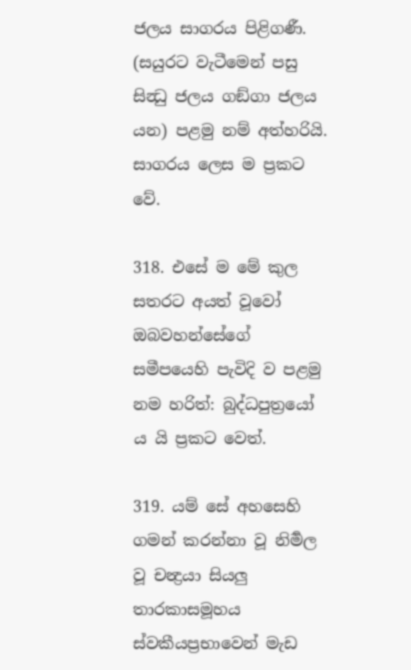ජලය සාගරය පිළිගණී. (සයුරට වැටීමෙන් පසු සින්‍ධු ජලය ගඞ්ගා ජලය යන) පළමු නම් අත්හරියි. සාගරය ලෙස ම ප්‍රකට වේ.

318. එසේ ම මේ කුල සතරට අයත් වූවෝ ඔබවහන්සේගේ සමීපයෙහි පැවිදි ව පළමු නම හරිත්: බුද්ධපුත්‍රයෝ ය යි ප්‍රකට වෙත්.

319. යම් සේ අහසෙහි ගමන් කරන්නා වූ නිර්‍මල වූ චන්‍ද්‍රයා සියලු තාරකාසමූහය ස්වකීයප්‍රභාවෙන් මැඩ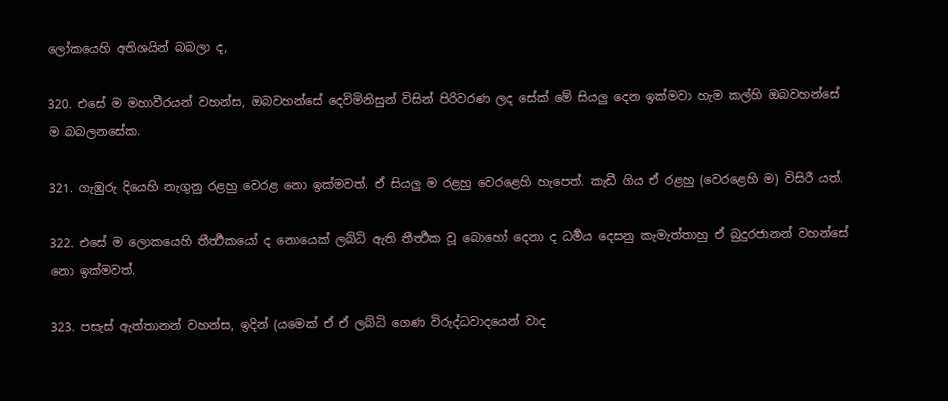ලෝකයෙහි අතිශයින් බබලා ද,

320. එසේ ම මහාවීරයන් වහන්ස, ඔබවහන්සේ දෙවිමිනිසුන් විසින් පිරිවරණ ලද සේක් මේ සියලු දෙන ඉක්මවා හැම කල්හි ඔබවහන්සේ ම බබලනසේක.

321. ගැඹුරු දියෙහි නැගුනු රළහු වෙරළ නො ඉක්මවත්. ඒ සියලු ම රළහු වෙරළෙහි හැපෙත්. කැඩී ගිය ඒ රළහු (වෙරළෙහි ම) විසිරී යත්.

322. එසේ ම ලොකයෙහි තීර්‍ත්‍ථකයෝ ද නොයෙක් ලබ්ධි ඇති තීර්‍ත්‍ථක වූ බොහෝ දෙනා ද ධර්‍මය දෙසනු කැමැත්තාහු ඒ බුදුරජානන් වහන්සේ නො ඉක්මවත්.

323. පසැස් ඇත්තානන් වහන්ස, ඉදින් (යමෙක් ඒ ඒ ලබ්ධි ගෙණ විරුද්ධවාදයෙන් වාද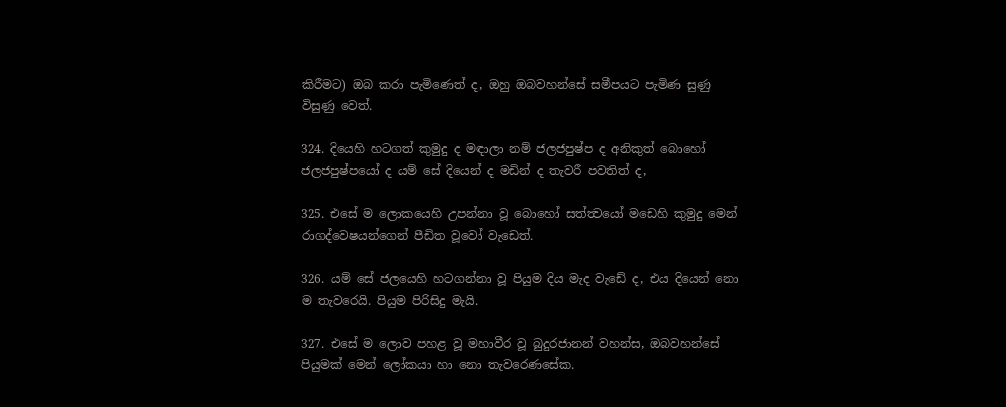කිරීමට) ඔබ කරා පැමිණෙත් ද, ඔහු ඔබවහන්සේ සමීපයට පැමිණ සුණු විසුණු වෙත්.

324. දියෙහි හටගත් කුමුදු ද මඳාලා නම් ජලජපුෂ්ප ද අනිකුත් බොහෝ ජලජපුෂ්පයෝ ද යම් සේ දියෙන් ද මඩින් ද තැවරී පවතිත් ද,

325. එසේ ම ලොකයෙහි උපන්නා වූ බොහෝ සත්ත්‍වයෝ මඩෙහි කුමුදු මෙන් රාගද්වෙෂයන්ගෙන් පීඩිත වූවෝ වැඩෙත්.

326. යම් සේ ජලයෙහි හටගන්නා වූ පියුම දිය මැද වැඩේ ද, එය දියෙන් නො ම තැවරෙයි. පියුම පිරිසිදු මැයි.

327. එසේ ම ලොව පහළ වූ මහාවීර වූ බුදුරජානන් වහන්ස, ඔබවහන්සේ පියුමක් මෙන් ලෝකයා හා නො තැවරෙණසේක.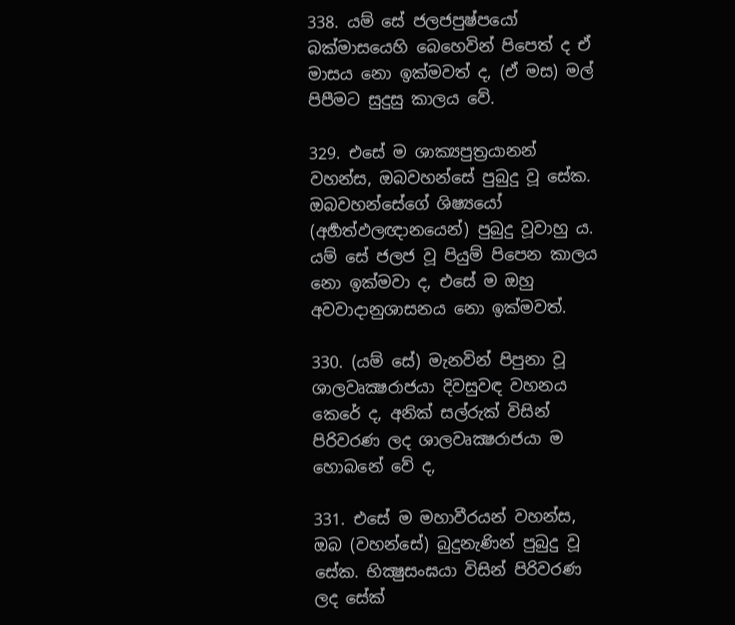338. යම් සේ ජලජපුෂ්පයෝ බක්මාසයෙහි බෙහෙවින් පිපෙත් ද ඒ මාසය නො ඉක්මවත් ද, (ඒ මස) මල් පිපීමට සුදුසු කාලය වේ.

329. එසේ ම ශාක්‍යපුත්‍රයානන් වහන්ස, ඔබවහන්සේ පුබුදු වූ සේක. ඔබවහන්සේගේ ශිෂ්‍යයෝ (අර්‍හත්ඵලඥානයෙන්) පුබුදු වූවාහු ය. යම් සේ ජලජ වූ පියුම් පිපෙන කාලය නො ඉක්මවා ද, එසේ ම ඔහු අවවාදානුශාසනය නො ඉක්මවත්.

330. (යම් සේ) මැනවින් පිපුනා වූ ශාලවෘක්‍ෂරාජයා දිවසුවඳ වහනය කෙරේ ද, අනික් සල්රුක් විසින් පිරිවරණ ලද ශාලවෘක්‍ෂරාජයා ම හොබනේ වේ ද,

331. එසේ ම මහාවීරයන් වහන්ස, ඔබ (වහන්සේ) බුදුනැණින් පුබුදු වූ සේක. භික්‍ෂුසංඝයා විසින් පිරිවරණ ලද සේක්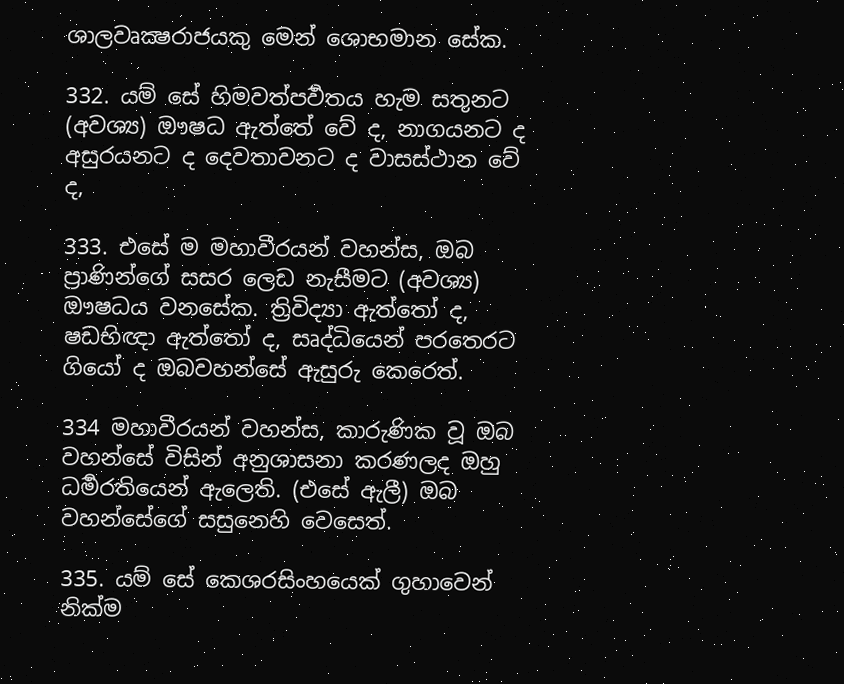ශාලවෘක්‍ෂරාජයකු මෙන් ශොභමාන සේක.

332. යම් සේ හිමවත්පර්‍වතය හැම සතුනට (අවශ්‍ය) ඖෂධ ඇත්තේ වේ ද, නාගයනට ද අසුරයනට ද දෙවතාවනට ද වාසස්ථාන වේ ද,

333. එසේ ම මහාවීරයන් වහන්ස, ඔබ ප්‍රාණින්ගේ සසර ලෙඩ නැසීමට (අවශ්‍ය) ඖෂධය වනසේක. ත්‍රිවිද්‍යා ඇත්තෝ ද, ෂඩභිඥා ඇත්තෝ ද, සෘද්ධියෙන් පරතෙරට ගියෝ ද ඔබවහන්සේ ඇසුරු කෙරෙත්.

334 මහාවීරයන් වහන්ස, කාරුණික වූ ඔබ වහන්සේ විසින් අනුශාසනා කරණලද ඔහු ධර්‍මරතියෙන් ඇලෙති. (එසේ ඇලී) ඔබ වහන්සේගේ සසුනෙහි වෙසෙත්.

335. යම් සේ කෙශරසිංහයෙක් ගුහාවෙන් නික්ම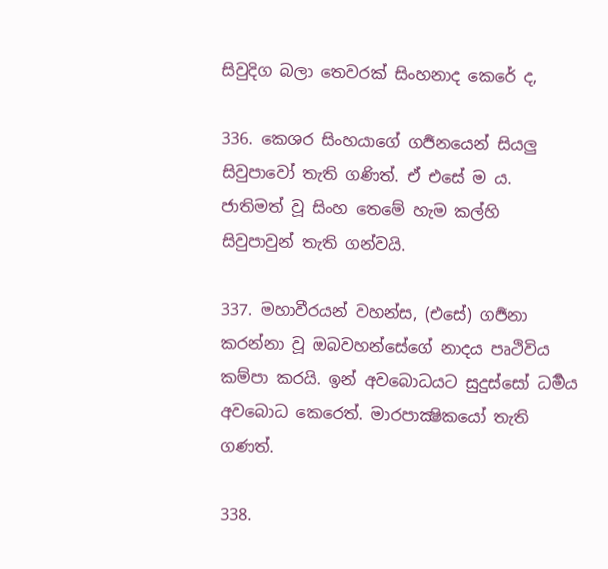සිවුදිග බලා තෙවරක් සිංහනාද කෙරේ ද,

336. කෙශර සිංහයාගේ ගර්‍ජනයෙන් සියලු සිවුපාවෝ තැති ගණිත්. ඒ එසේ ම ය. ජාතිමත් වූ සිංහ තෙමේ හැම කල්හි සිවුපාවුන් තැති ගන්වයි.

337. මහාවීරයන් වහන්ස, (එසේ) ගර්‍ජනා කරන්නා වූ ඔබවහන්සේගේ නාදය පෘථිවිය කම්පා කරයි. ඉන් අවබොධයට සුදුස්සෝ ධර්‍මය අවබොධ කෙරෙත්. මාරපාක්‍ෂිකයෝ තැති ගණත්.

338.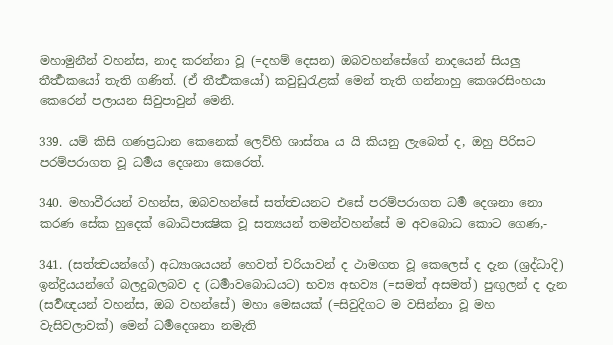මහාමුනීන් වහන්ස, නාද කරන්නා වූ (=දහම් දෙසන) ඔබවහන්සේගේ නාදයෙන් සියලු තීර්‍ත්‍ථකයෝ තැති ගණිත්. (ඒ තීර්‍ත්‍ථකයෝ) කවුඩුරැළක් මෙන් තැති ගන්නාහු කෙශරසිංහයා කෙරෙන් පලායන සිවුපාවුන් මෙනි.

339. යම් කිසි ගණප්‍රධාන කෙනෙක් ලෙව්හි ශාස්තෘ ය යි කියනු ලැබෙත් ද, ඔහු පිරිසට පරම්පරාගත වූ ධර්‍මය දෙශනා කෙරෙත්.

340. මහාවීරයන් වහන්ස, ඔබවහන්සේ සත්ත්‍වයනට එසේ පරම්පරාගත ධර්‍ම දෙශනා නො කරණ සේක හුදෙක් බොධිපාක්‍ෂික වූ සත්‍යයන් තමන්වහන්සේ ම අවබොධ කොට ගෙණ,-

341. (සත්ත්‍වයන්ගේ) අධ්‍යාශයයන් හෙවත් චරියාවන් ද ථාමගත වූ කෙලෙස් ද දැන (ශ්‍රද්ධාදි) ඉන්ද්‍රියයන්ගේ බලදුබලබව ද (ධර්‍මාවබොධයට) භව්‍ය අභව්‍ය (=සමත් අසමත්) පුඟුලන් ද දැන (සර්‍වඥයන් වහන්ස, ඔබ වහන්සේ) මහා මෙඝයක් (=සිවුදිගට ම වසින්නා වූ මහ වැසිවලාවක්) මෙන් ධර්‍මදෙශනා නමැති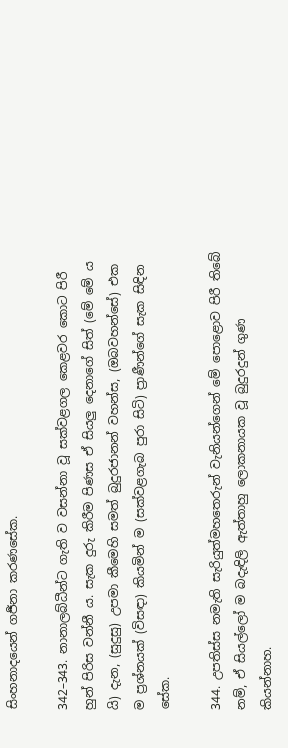සිංහනාදයෙන් ගර්‍ජනා කරණසේක.

342–343. නානාලබ්ධීන්ට ගැති ව වසන්නා වූ සක්වළගල කෙළවර කොට පිරී හුන් පිරිස වන්නී ය. සැක දුරු කිරීම පිණස ඒ සියලු දෙනාගේ සිත් (මේ මේ ය යි) දැන, (සුදුසු) උපමා කීමෙහි සමත් බුදුරජානන් වහන්ස, (ඔබවහන්සේ) එක ම ප්‍රශ්නයක් (විසඳා) කියමින් ම (සක්වළගැබ පුරා සිටි) ප්‍රාණීන්ගේ සැක සිඳින සේක.

344. උපතිස්ස නමැති සැරියුත්මහතෙරුන් වැනියන්ගෙන් මේ පොළොව පිරී තිබේ නම්, ඒ සියල්ලෝ ම බදැඳිලි ඇත්තාහු ලොකනායක වූ බුදුරදුන් ගුණ කියන්නාහ.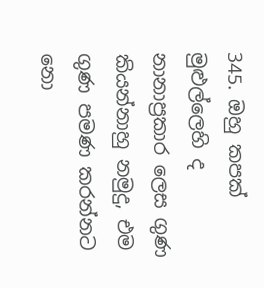345. ඔහු කපක් මුළුල්ලෙහි ද නානාප්‍රකාර ලෙස ගුණ කියන්නාහු නමුදු, එම ගුණ පමණ කරන්නට නො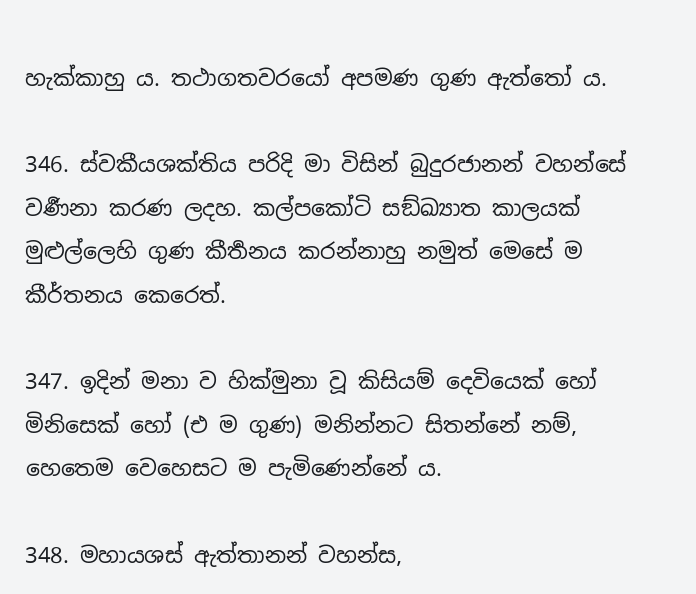හැක්කාහු ය. තථාගතවරයෝ අපමණ ගුණ ඇත්තෝ ය.

346. ස්වකීයශක්තිය පරිදි මා විසින් බුදුරජානන් වහන්සේ වර්‍ණනා කරණ ලදහ. කල්පකෝටි සඞ්ඛ්‍යාත කාලයක් මුළුල්ලෙහි ගුණ කීර්‍තනය කරන්නාහු නමුත් මෙසේ ම කීර්තනය කෙරෙත්.

347. ඉදින් මනා ව හික්මුනා වූ කිසියම් දෙවියෙක් හෝ මිනිසෙක් හෝ (එ ම ගුණ) මනින්නට සිතන්නේ නම්, හෙතෙම වෙහෙසට ම පැමිණෙන්නේ ය.

348. මහායශස් ඇත්තානන් වහන්ස,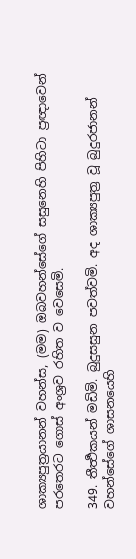ශාක්‍යපුත්‍රයානන් වහන්ස, (මම) ඔබවහන්සේගේ සසුනෙහි පිහිටා ප්‍රඥාවෙන් පරතෙරට ගොස් අංශ්‍රව රහිත ව වෙසෙමි.

349. තීර්‍ත්‍ථකයන් මඩිමි. බුදුසසුන පවත්වමි. අද ශාක්‍යපුත්‍ර වූ බුදුරජානන් වහන්සේගේ ශාසනයෙහි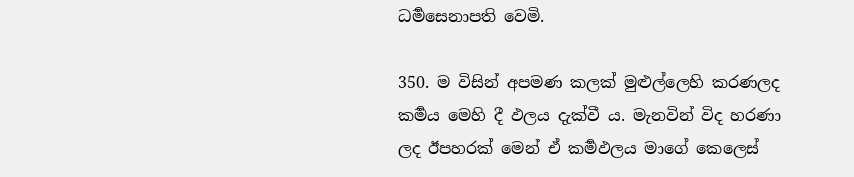ධර්‍මසෙනාපති වෙමි.

350. ම විසින් අපමණ කලක් මුළුල්ලෙහි කරණලද කර්‍මය මෙහි දී ඵලය දැක්වී ය. මැනවින් විද හරණා ලද ඊපහරක් මෙන් ඒ කර්‍මඵලය මාගේ කෙලෙස්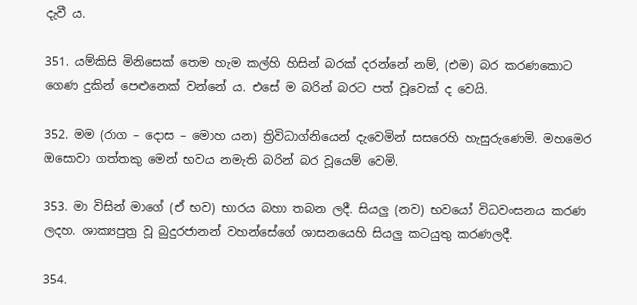දැවී ය.

351. යම්කිසි මිනිසෙක් තෙම හැම කල්හි හිසින් බරක් දරන්නේ නම්, (එම) බර කරණකොට ගෙණ දුකින් පෙළුනෙක් වන්නේ ය. එසේ ම බරින් බරට පත් වූවෙක් ද වෙයි.

352. මම (රාග – දොස – මොහ යන) ත්‍රිවිධාග්නියෙන් දැවෙමින් සසරෙහි හැසුරුණෙමි. මහමෙර ඔසොවා ගත්තකු මෙන් භවය නමැති බරින් බර වූයෙම් වෙමි.

353. මා විසින් මාගේ (ඒ භව) භාරය බහා තබන ලදී. සියලු (නව) භවයෝ විධවංසනය කරණ ලදහ. ශාක්‍යපුත්‍ර වූ බුදුරජානන් වහන්සේගේ ශාසනයෙහි සියලු කටයුතු කරණලදී.

354.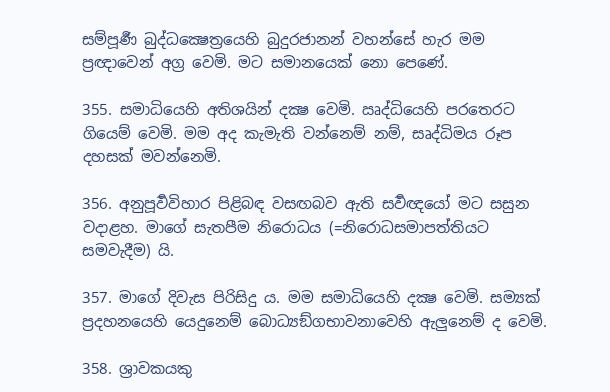සම්පූර්‍ණ බුද්ධ‍ක්‍ෂෙත්‍රයෙහි බුදුරජානන් වහන්සේ හැර මම ප්‍රඥාවෙන් අග්‍ර වෙමි. මට සමානයෙක් නො පෙණේ.

355. සමාධියෙහි අතිශයින් දක්‍ෂ වෙමි. ඍද්ධියෙහි පරතෙරට ගියෙම් වෙමි. මම අද කැමැති වන්නෙම් නම්, සෘද්ධිමය රූප දහසක් මවන්නෙමි.

356. අනුපූර්‍වවිහාර පිළිබඳ වසඟබව ඇති සර්‍වඥයෝ මට සසුන වදාළහ. මාගේ සැතපීම නිරොධය (=නිරොධසමාපත්තියට සමවැදීම) යි.

357. මාගේ දිවැස පිරිසිදු ය. මම සමාධියෙහි දක්‍ෂ වෙමි. සම්‍යක් ප්‍රදහනයෙහි යෙදුනෙම් බොධ්‍යඞ්ගභාවනාවෙහි ඇලුනෙම් ද වෙමි.

358. ශ්‍රාවකයකු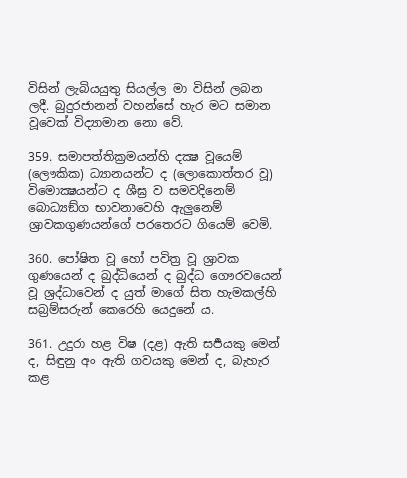විසින් ලැබියයුතු සියල්ල මා විසින් ලබන ලදී. බුදුරජානන් වහන්සේ හැර මට සමාන වූවෙක් විද්‍යාමාන නො වේ.

359. සමාපත්තික්‍රමයන්හි දක්‍ෂ වූයෙම් (ලෞකික) ධ්‍යානයන්ට ද (ලොකොත්තර වූ) විමොක්‍ෂයන්ට ද ශීඝ්‍ර ව සමවදිනෙම් බොධ්‍යඞ්ග භාවනාවෙහි ඇලුනෙම් ශ්‍රාවකගුණයන්ගේ පරතෙරට ගියෙම් වෙමි.

360. පෝෂිත වූ හෝ පවිත්‍ර වූ ශ්‍රාවක ගුණයෙන් ද බුද්ධියෙන් ද බුද්ධ ගෞරවයෙන් වූ ශ්‍රද්ධාවෙන් ද යුත් මාගේ සිත හැමකල්හි සබ්‍රම්සරුන් කෙරෙහි යෙදුනේ ය.

361. උදුරා හළ විෂ (දළ) ඇති සර්‍පයකු මෙන් ද, සිඳුනු අං ඇති ගවයකු මෙන් ද, බැහැර කළ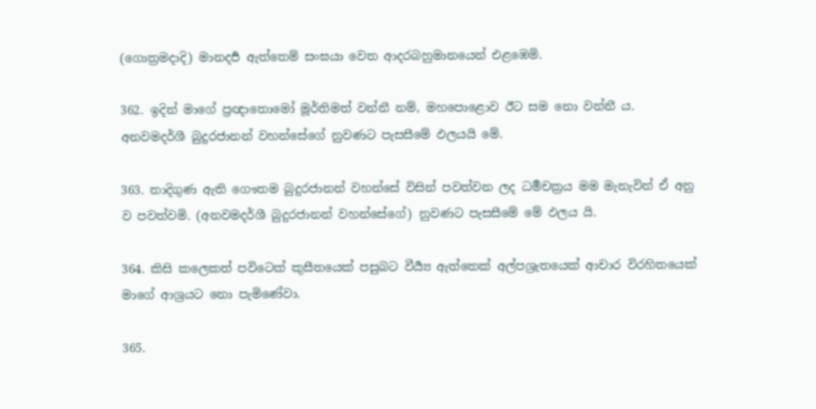(ගොත්‍රමදාදි) මානදර්‍ප ඇත්තෙම් සංඝයා වෙත ආදරබහුමානයෙන් එළඹෙමි.

362. ඉදින් මාගේ ප්‍රඥාතොමෝ මූර්තිමත් වන්නී නම්, මහපොළොව ඊට සම නො වන්නී ය. අනවමදර්ශී බුදුරජානන් වහන්සේගේ නුවණට පැසසීමේ ඵලයයි මේ.

363. තාදිගුණ ඇති ගෞතම බුදුරජානන් වහන්සේ විසින් පවත්වන ලද ධර්‍මචක්‍රය මම මැනැවින් ඒ අනු ව පවත්වමි. (අනවමදර්ශී බුදුරජානන් වහන්සේගේ) නුවණට පැසසීමේ මේ ඵලය යි.

364. කිසි කලෙකත් පවිටෙක් කුසීතයෙක් පසුබට වීර්‍ය්‍ය ඇත්තෙක් අල්පශ්‍රැතයෙක් ආචාර විරහිතයෙක් මාගේ ආශ්‍රයට නො පැමිණේවා.

365.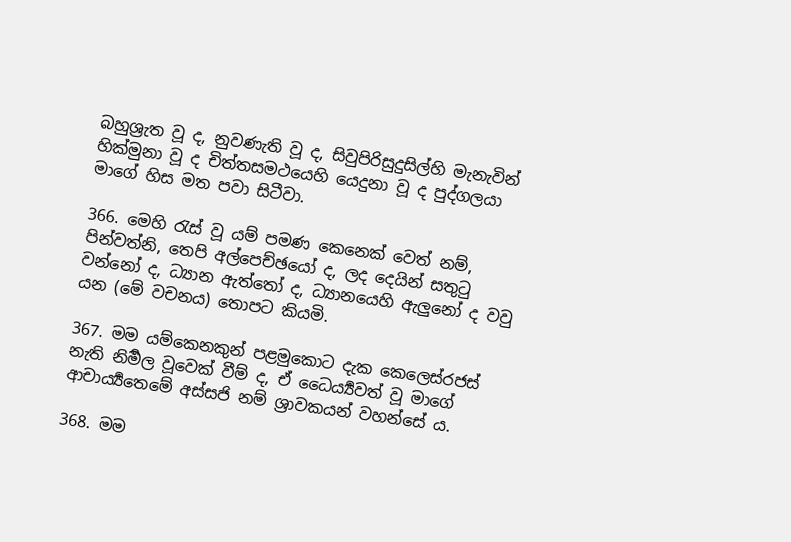බහුශ්‍රැත වූ ද, නුවණැති වූ ද, සිවුපිරිසුදුසිල්හි මැනැවින් හික්මුනා වූ ද චිත්තසමථයෙහි යෙදුනා වූ ද පුද්ගලයා මාගේ හිස මත පවා සිටීවා.

366. මෙහි රැස් වූ යම් පමණ කෙනෙක් වෙත් නම්, පින්වත්නි, තෙපි අල්පෙච්ඡයෝ ද, ලද දෙයින් සතුටු වන්නෝ ද, ධ්‍යාන ඇත්තෝ ද, ධ්‍යානයෙහි ඇලුනෝ ද වවු යන (මේ වචනය) තොපට කියමි.

367. මම යම්කෙනකුන් පළමුකොට දැක කෙලෙස්රජස් නැති නිර්‍මල වූවෙක් වීම් ද, ඒ ධෛර්‍ය්‍යවත් වූ මාගේ ආචාර්‍ය්‍යතෙමේ අස්සජි නම් ශ්‍රාවකයන් වහන්සේ ය.

368. මම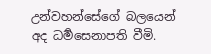උන්වහන්සේගේ බලයෙන් අද ධර්‍මසෙනාපති වීමි.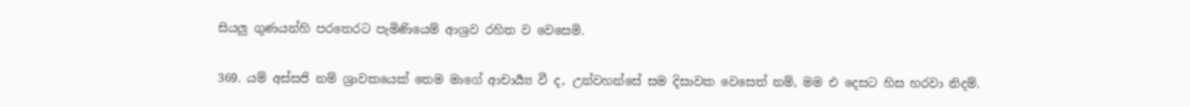සියලු ගුණයන්හි පරතෙරට පැමිණියෙම් ආශ්‍රව රහිත ව වෙසෙමි.

369. යම් අස්සජි නම් ශ්‍රාවකයෙක් තෙම මාගේ ආචාර්‍ය්‍ය වී ද, උන්වහන්සේ සම දිසාවක වෙසෙත් නම්, මම එ දෙසට හිස හරවා නිදම්.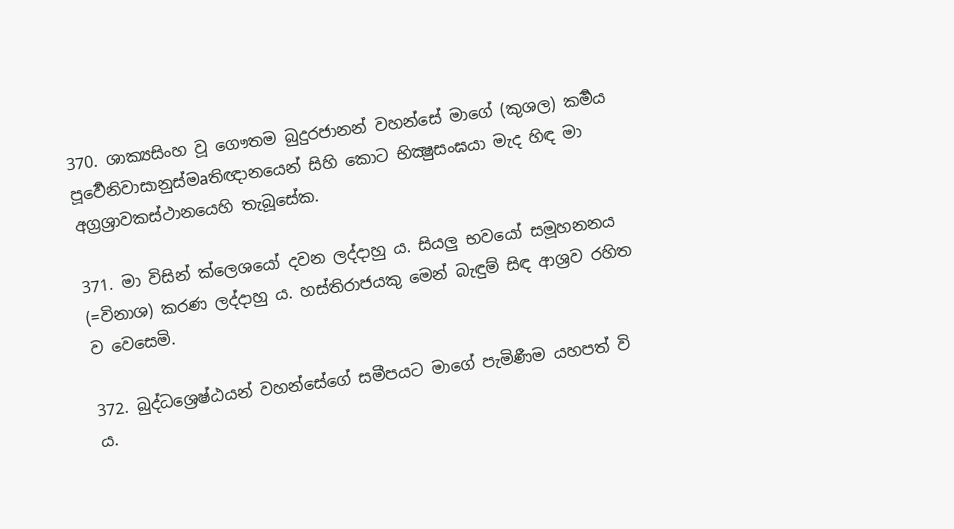370. ශාක්‍යසිංහ වූ ගෞතම බුදුරජානන් වහන්සේ මාගේ (කුශල) කර්‍මය පූර්‍වෙනිවාසානුස්මaතිඥානයෙන් සිහි කොට භික්‍ෂුසංඝයා මැද හිඳ මා අග්‍රශ්‍රාවකස්ථානයෙහි තැබූසේක.

371. මා විසින් ක්ලෙශයෝ දවන ලද්දාහු ය. සියලු භවයෝ සමූහනනය (=විනාශ) කරණ ලද්දාහු ය. හස්තිරාජයකු මෙන් බැඳුම් සිඳ ආශ්‍රව රහිත ව වෙසෙමි.

372. බුද්ධශ්‍රෙෂ්ඨයන් වහන්සේගේ සමීපයට මාගේ පැමිණීම යහපත් වි ය.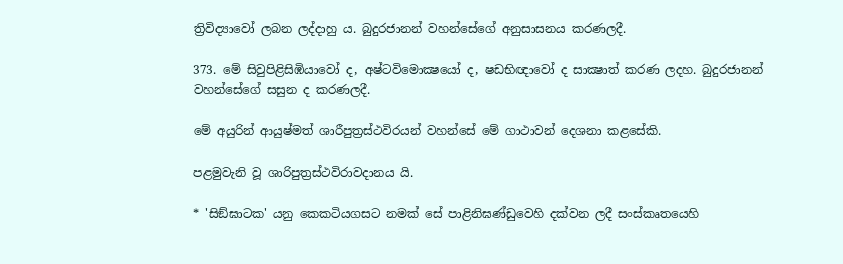ත්‍රිවිද්‍යාවෝ ලබන ලද්දාහු ය. බුදුරජානන් වහන්සේගේ අනුසාසනය කරණලදී.

373. මේ සිවුපිළිසිඹියාවෝ ද, අෂ්ටවිමොක්‍ෂයෝ ද, ෂඩභිඥාවෝ ද සාක්‍ෂාත් කරණ ලදහ. බුදුරජානන් වහන්සේගේ සසුන ද කරණලදී.

මේ අයුරින් ආයුෂ්මත් ශාරීපුත්‍රස්ථවිරයන් වහන්සේ මේ ගාථාවන් දෙශනා කළසේකි.

පළමුවැනි වූ ශාරිපුත්‍ර‍ස්ථවිරාවදානය යි.

* 'සිඞ්ඝාටක' යනු කෙකටියගසට නමක් සේ පාළිනිඝණ්ඩුවෙහි දක්වන ලදී සංස්කෘතයෙහි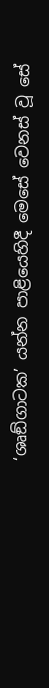‘ශෘඞ්ගාටක’ යන්න පාළියෙහිදී මෙසේ වෙනස් වූ සේ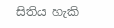සිතිය හැකි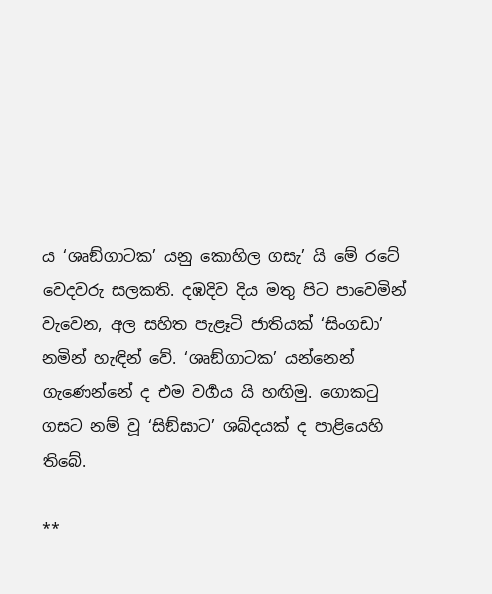ය ‘ශෘඞ්ගාටක’ යනු කොහිල ගසැ’ යි මේ රටේ වෙදවරු සලකති. දඹදිව දිය මතු පිට පාවෙමින් වැවෙන, අල සහිත පැළෑටි ජාතියක් ‘සිංගඩා’ නමින් හැඳින් වේ. ‘ශෘඞ්ගාටක’ යන්නෙන් ගැණෙන්නේ ද එම වර්‍ගය යි හඟිමු. ගොකටු ගසට නම් වූ ‘සිඞ්ඝාට’ ශබ්දයක් ද පාළියෙහි තිබේ.

**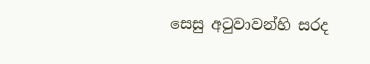සෙසු අටුවාවන්හි සරද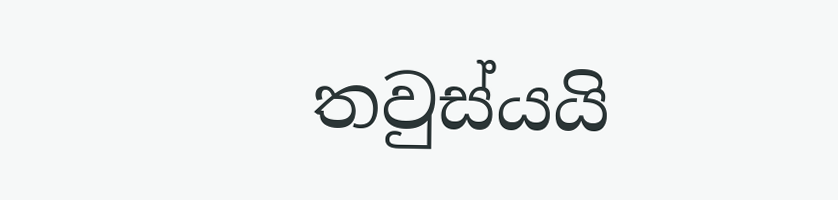තවුස්යයි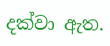දක්වා ඇත.